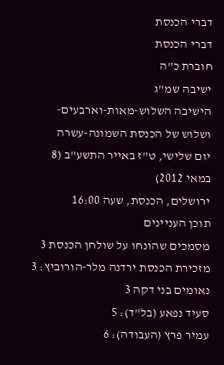דברי הכנסת
דברי הכנסת
חוברת כ"ה
ישיבה שמ"ג
הישיבה השלוש-מאות-וארבעים-ושלוש של הכנסת השמונה-עשרה
יום שלישי, ט"ז באייר התשע"ב (8 במאי 2012)
ירושלים, הכנסת, שעה 16:00
תוכן העניינים
מסמכים שהונחו על שולחן הכנסת 3
מזכירת הכנסת ירדנה מלר-הורוביץ: 3
נאומים בני דקה 3
סעיד נפאע (בל"ד): 5
עמיר פרץ (העבודה): 6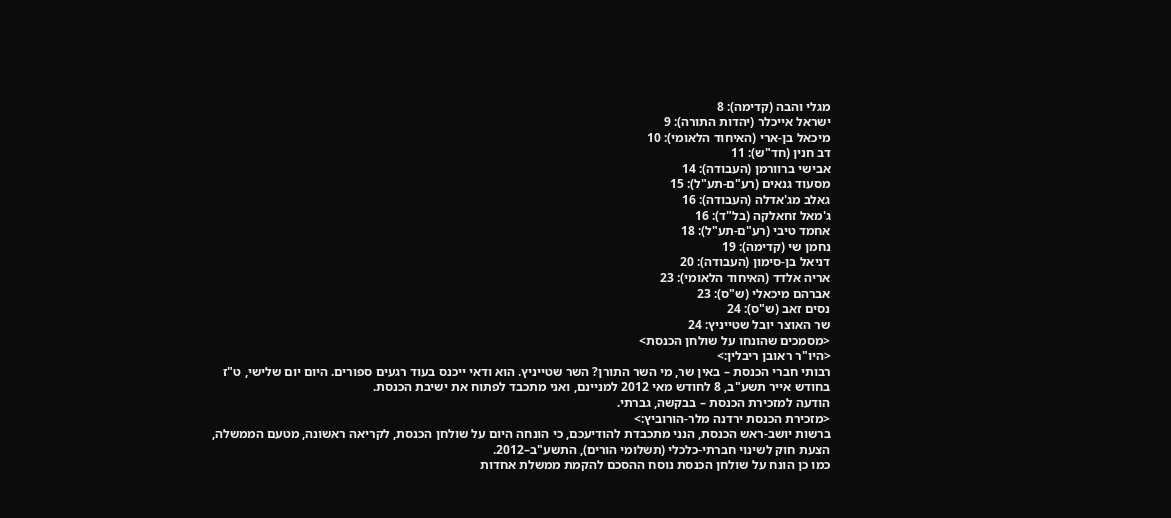מגלי והבה (קדימה): 8
ישראל אייכלר (יהדות התורה): 9
מיכאל בן-ארי (האיחוד הלאומי): 10
דב חנין (חד"ש): 11
אבישי ברוורמן (העבודה): 14
מסעוד גנאים (רע"ם-תע"ל): 15
גאלב מג'אדלה (העבודה): 16
ג'מאל זחאלקה (בל"ד): 16
אחמד טיבי (רע"ם-תע"ל): 18
נחמן שי (קדימה): 19
דניאל בן-סימון (העבודה): 20
אריה אלדד (האיחוד הלאומי): 23
אברהם מיכאלי (ש"ס): 23
נסים זאב (ש"ס): 24
שר האוצר יובל שטייניץ: 24
<מסמכים שהונחו על שולחן הכנסת>
<היו"ר ראובן ריבלין:>
רבותי חברי הכנסת – באין שר, מי השר התורן? השר שטייניץ. הוא ודאי ייכנס בעוד רגעים ספורים. היום יום שלישי, ט"ז בחודש אייר תשע"ב, 8 לחודש מאי 2012 למניינם, ואני מתכבד לפתוח את ישיבת הכנסת.
הודעה למזכירת הכנסת – בבקשה, גברתי.
<מזכירת הכנסת ירדנה מלר-הורוביץ:>
ברשות יושב-ראש הכנסת, הנני מתכבדת להודיעכם, כי הונחה היום על שולחן הכנסת, לקריאה ראשונה, מטעם הממשלה, הצעת חוק לשינוי חברתי-כלכלי (תשלומי הורים), התשע"ב–2012.
כמו כן הונח על שולחן הכנסת נוסח ההסכם להקמת ממשלת אחדות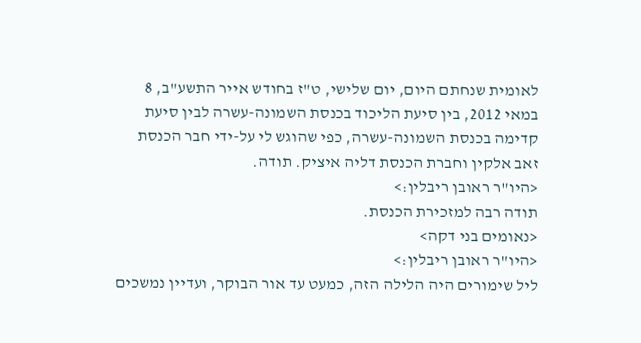לאומית שנחתם היום, יום שלישי, ט"ז בחודש אייר התשע"ב, 8 במאי 2012, בין סיעת הליכוד בכנסת השמונה-עשרה לבין סיעת קדימה בכנסת השמונה-עשרה, כפי שהוגש לי על-ידי חבר הכנסת זאב אלקין וחברת הכנסת דליה איציק. תודה.
<היו"ר ראובן ריבלין:>
תודה רבה למזכירת הכנסת.
<נאומים בני דקה>
<היו"ר ראובן ריבלין:>
ליל שימורים היה הלילה הזה, כמעט עד אור הבוקר, ועדיין נמשכים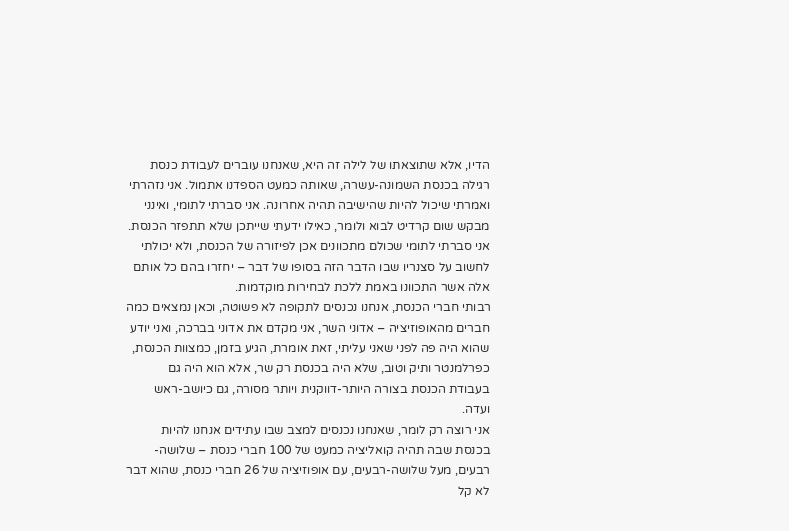הדיו, אלא שתוצאתו של לילה זה היא, שאנחנו עוברים לעבודת כנסת רגילה בכנסת השמונה-עשרה, שאותה כמעט הספדנו אתמול. אני נזהרתי ואמרתי שיכול להיות שהישיבה תהיה אחרונה. אני סברתי לתומי, ואינני מבקש שום קרדיט לבוא ולומר, כאילו ידעתי שייתכן שלא תתפזר הכנסת. אני סברתי לתומי שכולם מתכוונים אכן לפיזורה של הכנסת, ולא יכולתי לחשוב על סצנריו שבו הדבר הזה בסופו של דבר – יחזרו בהם כל אותם אלה אשר התכוונו באמת ללכת לבחירות מוקדמות.
רבותי חברי הכנסת, אנחנו נכנסים לתקופה לא פשוטה, וכאן נמצאים כמה חברים מהאופוזיציה – אדוני השר, אני מקדם את אדוני בברכה, ואני יודע שהוא היה פה לפני שאני עליתי, זאת אומרת, הגיע בזמן, כמצוות הכנסת, כפרלמנטר ותיק וטוב, שלא היה בכנסת רק שר, אלא הוא היה גם בעבודת הכנסת בצורה היותר-דווקנית ויותר מסורה, גם כיושב-ראש ועדה.
אני רוצה רק לומר, שאנחנו נכנסים למצב שבו עתידים אנחנו להיות בכנסת שבה תהיה קואליציה כמעט של 100 חברי כנסת – שלושה-רבעים, מעל שלושה-רבעים, עם אופוזיציה של 26 חברי כנסת, שהוא דבר לא קל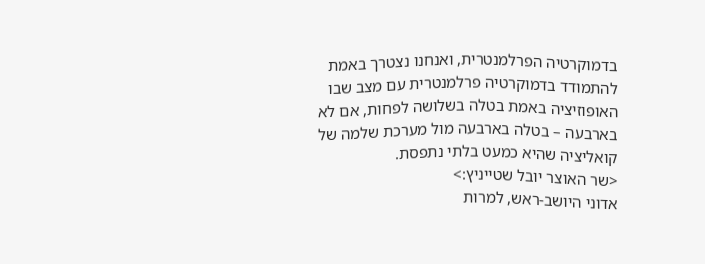בדמוקרטיה הפרלמנטרית, ואנחנו נצטרך באמת להתמודד בדמוקרטיה פרלמנטרית עם מצב שבו האופוזיציה באמת בטלה בשלושה לפחות, אם לא בארבעה – בטלה בארבעה מול מערכת שלמה של קואליציה שהיא כמעט בלתי נתפסת.
<שר האוצר יובל שטייניץ:>
אדוני היושב-ראש, למרות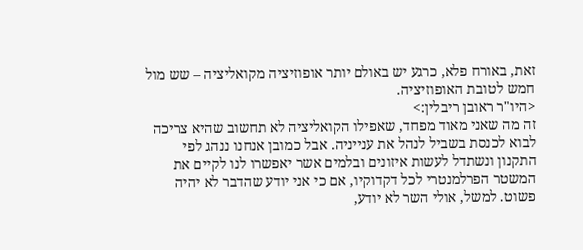זאת, באורח פלא, כרגע יש באולם יותר אופוזיציה מקואליציה – שש מול חמש לטובת האופוזיציה.
<היו"ר ראובן ריבלין:>
זה מה שאני מאוד מפחד, שאפילו הקואליציה לא תחשוב שהיא צריכה לבוא לכנסת בשביל לנהל את ענייניה. אבל כמובן אנחנו ננהג לפי התקנון ונשתדל לעשות איזונים ובלמים אשר יאפשרו לנו לקיים את המשטר הפרלמנטרי לכל דקדוקיו, אם כי אני יודע שהדבר לא יהיה פשוט. למשל, אולי השר לא יודע,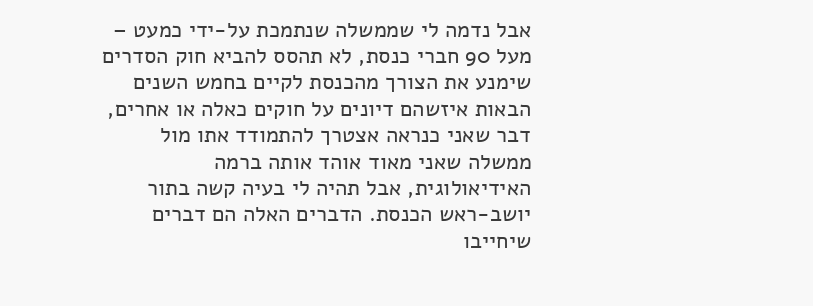אבל נדמה לי שממשלה שנתמכת על-ידי כמעט – מעל 90 חברי כנסת, לא תהסס להביא חוק הסדרים שימנע את הצורך מהכנסת לקיים בחמש השנים הבאות איזשהם דיונים על חוקים כאלה או אחרים, דבר שאני כנראה אצטרך להתמודד אתו מול ממשלה שאני מאוד אוהד אותה ברמה האידיאולוגית, אבל תהיה לי בעיה קשה בתור יושב-ראש הכנסת. הדברים האלה הם דברים שיחייבו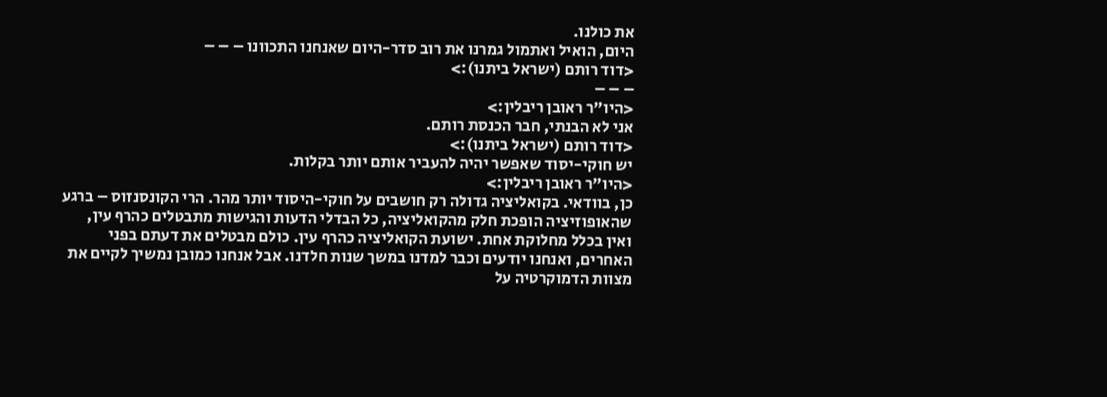את כולנו.
היום, הואיל ואתמול גמרנו את רוב סדר-היום שאנחנו התכוונו – – –
<דוד רותם (ישראל ביתנו):>
– – –
<היו"ר ראובן ריבלין:>
אני לא הבנתי, חבר הכנסת רותם.
<דוד רותם (ישראל ביתנו):>
יש חוקי-יסוד שאפשר יהיה להעביר אותם יותר בקלות.
<היו"ר ראובן ריבלין:>
כן, בוודאי. בקואליציה גדולה רק חושבים על חוקי-היסוד יותר מהר. הרי הקונסנזוס – ברגע שהאופוזיציה הופכת חלק מהקואליציה, כל הבדלי הדעות והגישות מתבטלים כהרף עין, ואין בכלל מחלוקת אחת. ישועת הקואליציה כהרף עין. כולם מבטלים את דעתם בפני האחרים, ואנחנו יודעים וכבר למדנו במשך שנות חלדנו. אבל אנחנו כמובן נמשיך לקיים את מצוות הדמוקרטיה על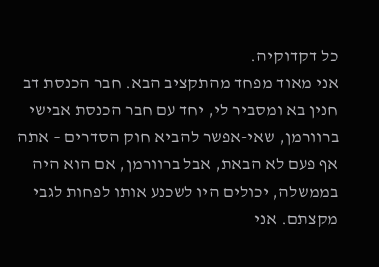כל דקדוקיה.
אני מאוד מפחד מהתקציב הבא. חבר הכנסת דב חנין בא ומסביר לי, יחד עם חבר הכנסת אבישי ברוורמן, שאי-אפשר להביא חוק הסדרים – אתה אף פעם לא הבאת, אבל ברוורמן, אם הוא היה בממשלה, יכולים היו לשכנע אותו לפחות לגבי מקצתם. אני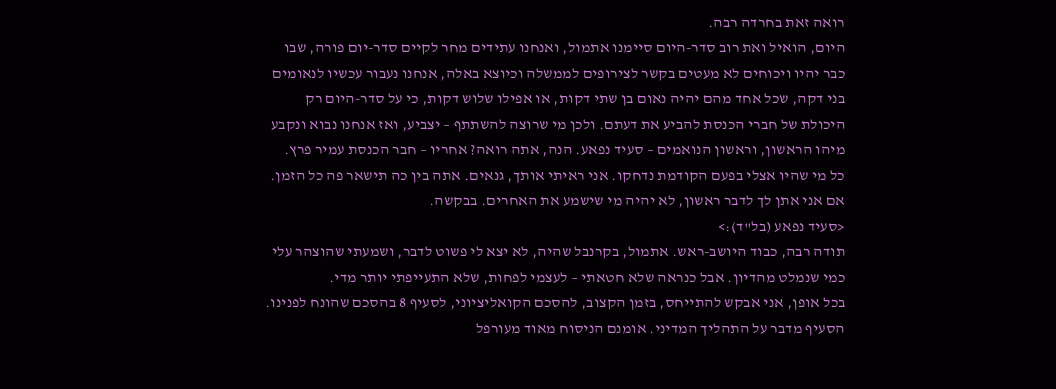רואה זאת בחרדה רבה.
היום, הואיל ואת רוב סדר-היום סיימנו אתמול, ואנחנו עתידים מחר לקיים סדר-יום פורה, שבו כבר יהיו ויכוחים לא מעטים בקשר לצירופים לממשלה וכיוצא באלה, אנחנו נעבור עכשיו לנאומים בני דקה, שכל אחד מהם יהיה נאום בן שתי דקות, או אפילו שלוש דקות, כי על סדר-היום רק היכולת של חברי הכנסת להביע את דעתם. ולכן מי שרוצה להשתתף – יצביע, ואז אנחנו נבוא ונקבע מיהו הראשון, וראשון הנואמים – סעיד נפאע. הנה, אתה רואה? אחריו – חבר הכנסת עמיר פרץ.
כל מי שהיו אצלי בפעם הקודמת נדחקו. אני ראיתי אותך, גנאים. אתה בין כה תישאר פה כל הזמן. אם אני אתן לך לדבר ראשון, לא יהיה מי שישמע את האחרים. בבקשה.
<סעיד נפאע (בל"ד):>
תודה רבה, כבוד היושב-ראש. אתמול, בקרנבל שהיה, לא יצא לי פשוט לדבר, ושמעתי שהוצהר עלי כמי שנמלט מהדיון. אבל כנראה שלא חטאתי – לעצמי לפחות, שלא התעייפתי יותר מדי.
בכל אופן, אני אבקש להתייחס, בזמן הקצוב, להסכם הקואליציוני, לסעיף 8 בהסכם שהונח לפנינו. הסעיף מדבר על התהליך המדיני. אומנם הניסוח מאוד מעורפל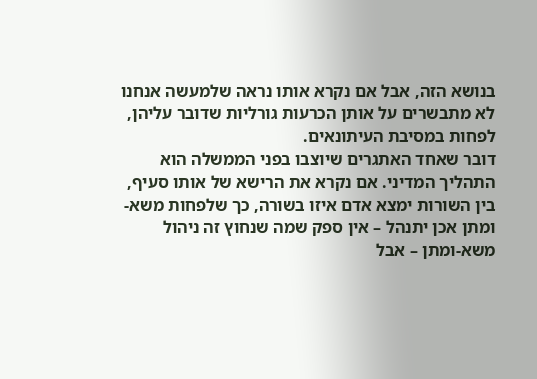בנושא הזה, אבל אם נקרא אותו נראה שלמעשה אנחנו לא מתבשרים על אותן הכרעות גורליות שדובר עליהן, לפחות במסיבת העיתונאים.
דובר שאחד האתגרים שיוצבו בפני הממשלה הוא התהליך המדיני. אם נקרא את הרישא של אותו סעיף, בין השורות ימצא אדם איזו בשורה, כך שלפחות משא-ומתן אכן יתנהל – אין ספק שמה שנחוץ זה ניהול משא-ומתן – אבל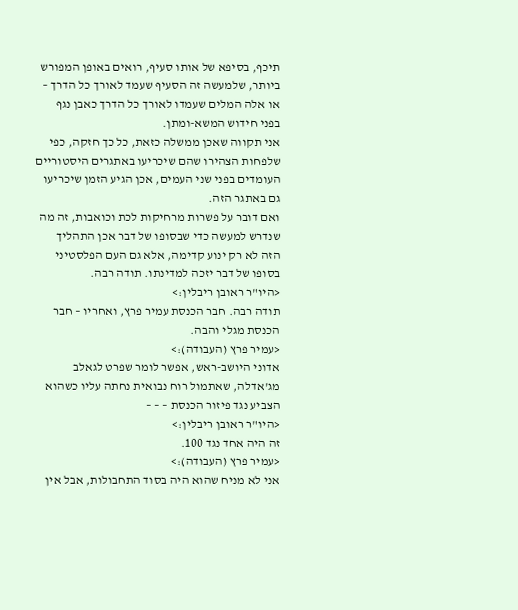תיכף, בסיפא של אותו סעיף, רואים באופן המפורש ביותר, שלמעשה זה הסעיף שעמד לאורך כל הדרך – או אלה המלים שעמדו לאורך כל הדרך כאבן נגף בפני חידוש המשא-ומתן.
אני תקווה שאכן ממשלה כזאת, כל כך חזקה, כפי שלפחות הצהירו שהם שיכריעו באתגרים היסטוריים העומדים בפני שני העמים, אכן הגיע הזמן שיכריעו גם באתגר הזה.
ואם דובר על פשרות מרחיקות לכת וכואבות, זה מה שנדרש למעשה כדי שבסופו של דבר אכן התהליך הזה לא רק ינוע קדימה, אלא גם העם הפלסטיני בסופו של דבר יזכה למדינתו. תודה רבה.
<היו"ר ראובן ריבלין:>
תודה רבה. חבר הכנסת עמיר פרץ, ואחריו – חבר הכנסת מגלי והבה.
<עמיר פרץ (העבודה):>
אדוני היושב-ראש, אפשר לומר שפרט לגאלב מג'אדלה, שאתמול רוח נבואית נחתה עליו כשהוא הצביע נגד פיזור הכנסת – – –
<היו"ר ראובן ריבלין:>
זה היה אחד נגד 100.
<עמיר פרץ (העבודה):>
אני לא מניח שהוא היה בסוד התחבולות, אבל אין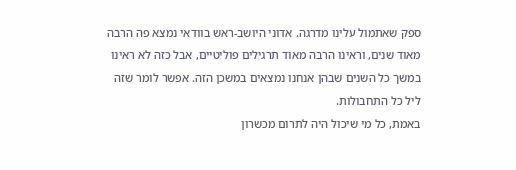ספק שאתמול עלינו מדרגה. אדוני היושב-ראש בוודאי נמצא פה הרבה מאוד שנים, וראינו הרבה מאוד תרגילים פוליטיים, אבל כזה לא ראינו במשך כל השנים שבהן אנחנו נמצאים במשכן הזה. אפשר לומר שזה ליל כל התחבולות.
באמת, כל מי שיכול היה לתרום מכשרון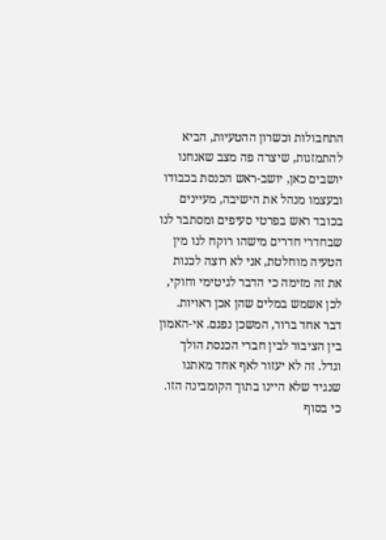התחבולות וכשרון ההטעיות, הביא להתמזגות, שיצרה פה מצב שאנחנו יושבים כאן, יושב-ראש הכנסת בכבודו ובעצמו מנהל את הישיבה, מעיינים בכובד ראש בפרטי סעיפים ומסתבר לנו שבחדרי חדרים מישהו רוקח לנו מין הטעיה מוחלטת, אני לא רוצה לכנות את זה מזימה כי הדבר לגיטימי וחוקי, לכן אשמש במלים שהן אכן ראויות.
דבר אחד ברור, המשכן נפגם. אי-האמון בין הציבור לבין חברי הכנסת הולך וגדל. זה לא יעזור לאף אחד מאתנו שנגיד שלא היינו בתוך הקומבינה הזו. כי בסוף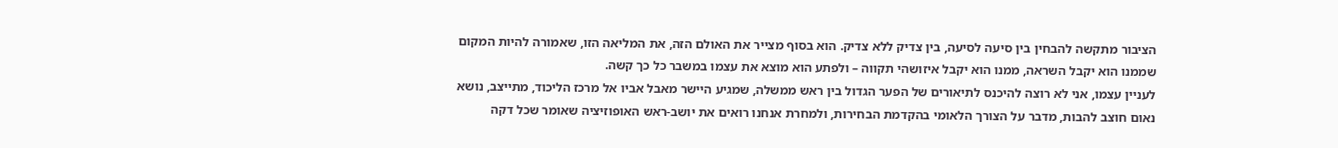הציבור מתקשה להבחין בין סיעה לסיעה, בין צדיק ללא צדיק. הוא בסוף מצייר את האולם הזה, את המליאה הזו, שאמורה להיות המקום שממנו הוא יקבל השראה, ממנו הוא יקבל איזושהי תקווה – ולפתע הוא מוצא את עצמו במשבר כל כך קשה.
לעניין עצמו, אני לא רוצה להיכנס לתיאורים של הפער הגדול בין ראש ממשלה, שמגיע היישר מאבל אביו אל מרכז הליכוד, מתייצב, נושא נאום חוצב להבות, מדבר על הצורך הלאומי בהקדמת הבחירות, ולמחרת אנחנו רואים את יושב-ראש האופוזיציה שאומר שכל דקה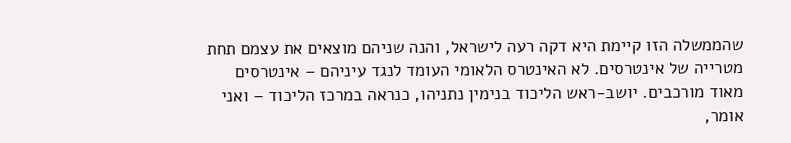שהממשלה הזו קיימת היא דקה רעה לישראל, והנה שניהם מוצאים את עצמם תחת מטרייה של אינטרסים. לא האינטרס הלאומי העומד לנגד עיניהם – אינטרסים מאוד מורכבים. יושב-ראש הליכוד בנימין נתניהו, כנראה במרכז הליכוד – ואני אומר,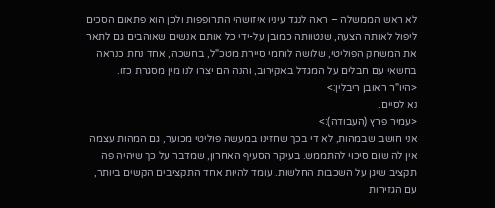לא ראש הממשלה – ראה לנגד עיניו איזושהי התרופפות ולכן הוא פתאום הסכים ליפול לאותה הצעה, שנטוותה כמובן על-ידי כל אותם אנשים שאוהבים גם לתאר את המשחק הפוליטי, שלושה לוחמי סיירת מטכ"ל, בחשכה, אחד נחת כנראה בחשאי עם חבלים על המגדל באקירוב, והנה הם יצרו לנו מין מסגרת כזו.
<היו"ר ראובן ריבלין:>
נא לסיים.
<עמיר פרץ (העבודה):>
אני חושב שבמהות, לא די בכך שחזינו במעשה פוליטי מכוער, גם המהות עצמה אין לה שום סיכוי להתממש. בעיקר הסעיף האחרון, שמדבר על כך שיהיה פה תקציב שיגן על השכבות החלשות. עומד להיות אחד התקציבים הקשים ביותר, עם הגזירות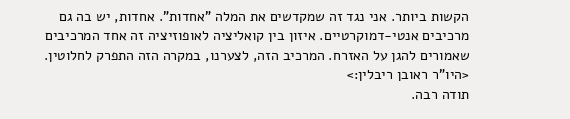הקשות ביותר. אני נגד זה שמקדשים את המלה "אחדות". אחדות, יש בה גם מרכיבים אנטי-דמוקרטיים. איזון בין קואליציה לאופוזיציה זה אחד המרכיבים שאמורים להגן על האזרח. המרכיב הזה, לצערנו, במקרה הזה התפרק לחלוטין.
<היו"ר ראובן ריבלין:>
תודה רבה.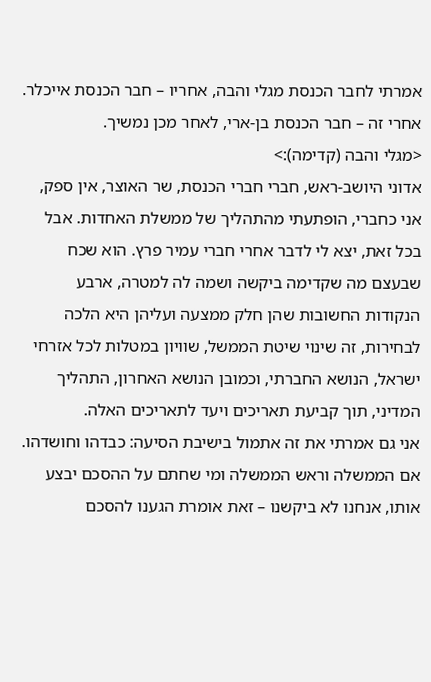אמרתי לחבר הכנסת מגלי והבה, אחריו – חבר הכנסת אייכלר. אחרי זה – חבר הכנסת בן-ארי, לאחר מכן נמשיך.
<מגלי והבה (קדימה):>
אדוני היושב-ראש, חברי חברי הכנסת, שר האוצר, אין ספק, אני כחברי, הופתעתי מהתהליך של ממשלת האחדות. אבל בכל זאת, יצא לי לדבר אחרי חברי עמיר פרץ. הוא שכח שבעצם מה שקדימה ביקשה ושמה לה למטרה, ארבע הנקודות החשובות שהן חלק ממצעה ועליהן היא הלכה לבחירות, זה שינוי שיטת הממשל, שוויון במטלות לכל אזרחי ישראל, הנושא החברתי, וכמובן הנושא האחרון, התהליך המדיני, תוך קביעת תאריכים ויעד לתאריכים האלה.
אני גם אמרתי את זה אתמול בישיבת הסיעה: כבדהו וחושדהו. אם הממשלה וראש הממשלה ומי שחתם על ההסכם יבצע אותו, אנחנו לא ביקשנו – זאת אומרת הגענו להסכם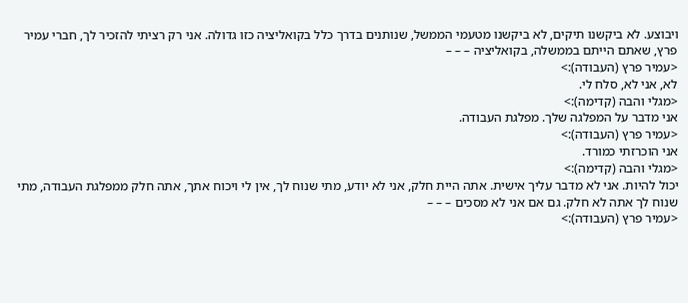ויבוצע. לא ביקשנו תיקים, לא ביקשנו מטעמי הממשל, שנותנים בדרך כלל בקואליציה כזו גדולה. אני רק רציתי להזכיר לך, חברי עמיר פרץ, שאתם הייתם בממשלה, בקואליציה – – –
<עמיר פרץ (העבודה):>
לא, אני לא, סלח לי.
<מגלי והבה (קדימה):>
אני מדבר על המפלגה שלך. מפלגת העבודה.
<עמיר פרץ (העבודה):>
אני הוכרזתי כמורד.
<מגלי והבה (קדימה):>
יכול להיות. אני לא מדבר עליך אישית. אתה היית חלק, אני לא יודע, מתי שנוח לך, אין לי ויכוח אתך, אתה חלק ממפלגת העבודה, מתי שנוח לך אתה לא חלק. גם אם אני לא מסכים – – –
<עמיר פרץ (העבודה):>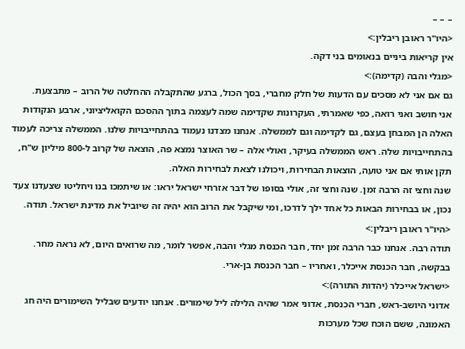– – –
<היו"ר ראובן ריבלין:>
אין קריאות ביניים בנאומים בני דקה.
<מגלי והבה (קדימה):>
גם אם אני לא מסכים עם הדעות של חלק מחברי, בסך הכול, ברגע שהתקבלה ההחלטה של הרוב – מתבצעת.
אני חושב ואני רואה, כפי שאמרתי, העקרונות שקדימה שמה לעצמה בתוך ההסכם הקואליציוני, ארבע הנקודות האלה הן המבחן בעצם, גם לקדימה וגם לממשלה. אנחנו מצדנו נעמוד בהתחייבויות שלנו. הממשלה צריכה לעמוד בהתחייבויות שלה. ראש הממשלה בעיקר, ואולי אלה – שר האוצר נמצא פה, הוצאה של קרוב ל-800 מיליון ש"ח, תקן אותי אם אני טועה, הוצאות הבחירות, ויכולנו לצאת לבחירות האלה.
שנה וחצי זה הרבה זמן. שנה וחצי זה, אולי בסופו של דבר אזרחי ישראל יראו: או שיתמכו בנו ויחליטו שצעדנו צעד נכון, או בבחירות הבאות כל אחד ילך לדרכו, ומי שיקבל את הרוב הוא יהיה זה שיוביל את מדינת ישראל. תודה.
<היו"ר ראובן ריבלין:>
תודה רבה. אנחנו כבר הרבה זמן יחד, חבר הכנסת מגלי והבה, אפשר לומר, מה שרואים היום, לא נראה מחר. בבקשה, חבר הכנסת אייכלר, ואחריו – חבר הכנסת בן-ארי.
<ישראל אייכלר (יהדות התורה):>
אדוני היושב-ראש, חברי הכנסת, אדוני אמר שהיה הלילה ליל שימורים. אנחנו יודעים שבליל השימורים היה חג האמונה, ששם הוכח שכל מערכות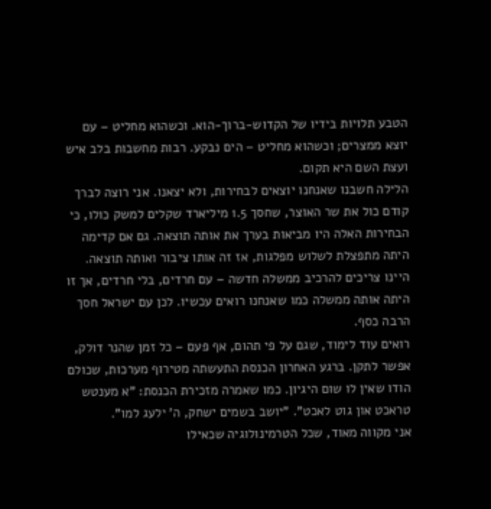הטבע תלויות בידיו של הקדוש-ברוך-הוא. וכשהוא מחליט – עם יוצא ממצרים; וכשהוא מחליט – הים נבקע. רבות מחשבות בלב איש ועצת השם היא תקום.
הלילה חשבנו שאנחנו יוצאים לבחירות, ולא יצאנו. אני רוצה לברך קודם כול את שר האוצר, שחסך 1.5 מיליארד שקלים למשק כולו, כי הבחירות האלה היו מביאות בערך את אותה תוצאה. גם אם קדימה היתה מתפצלת לשלוש מפלגות, אז זה אותו ציבור ואותה תוצאה. היינו צריכים להרכיב ממשלה חדשה – עם חרדים, בלי חרדים, אך זו היתה אותה ממשלה כמו שאנחנו רואים עכשיו. לכן עם ישראל חסך הרבה כסף.
רואים עוד לימוד, שגם על פי תהום, אף פעם – כל זמן שהנר דולק, אפשר לתקן. ברגע האחרון הכנסת התעשתה מטירוף מערכות, שכולם הודו שאין לו שום היגיון. כמו שאמרה מזכירת הכנסת: "א מענטש טראכט און גוט לאכט". "יושב בשמים ישחק, ה' ילעג למו".
אני מקווה מאוד, שכל הטרמינולוגיה שכאילו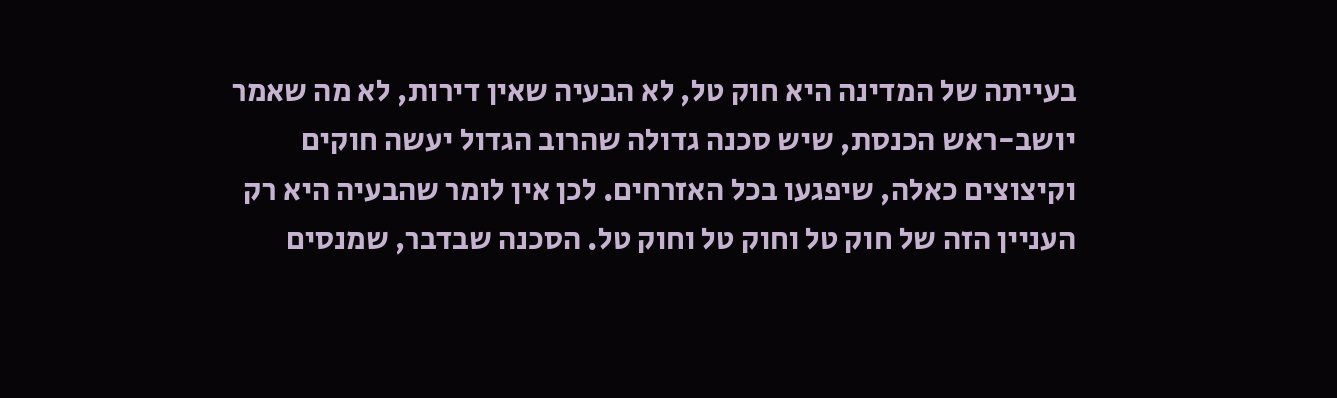בעייתה של המדינה היא חוק טל, לא הבעיה שאין דירות, לא מה שאמר יושב-ראש הכנסת, שיש סכנה גדולה שהרוב הגדול יעשה חוקים וקיצוצים כאלה, שיפגעו בכל האזרחים. לכן אין לומר שהבעיה היא רק העניין הזה של חוק טל וחוק טל וחוק טל. הסכנה שבדבר, שמנסים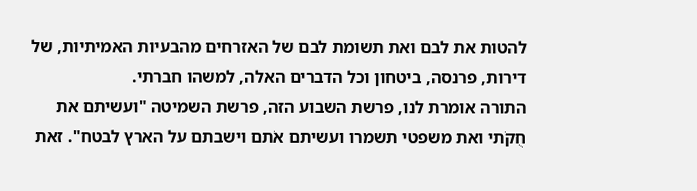להטות את לבם ואת תשומת לבם של האזרחים מהבעיות האמיתיות, של דירות, פרנסה, ביטחון וכל הדברים האלה, למשהו חברתי.
התורה אומרת לנו, פרשת השבוע הזה, פרשת השמיטה "ועשיתם את חֻקֹתי ואת משפטי תשמרו ועשיתם אֹתם וישבתם על הארץ לבטח". זאת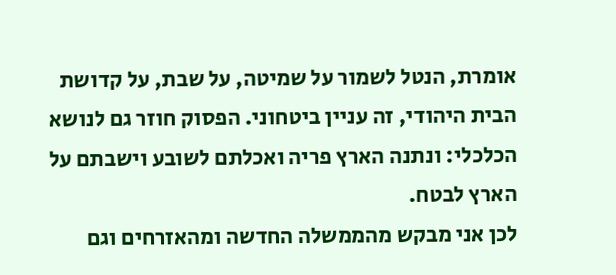אומרת, הנטל לשמור על שמיטה, על שבת, על קדושת הבית היהודי, זה עניין ביטחוני. הפסוק חוזר גם לנושא הכלכלי: ונתנה הארץ פריה ואכלתם לשובע וישבתם על הארץ לבטח.
לכן אני מבקש מהממשלה החדשה ומהאזרחים וגם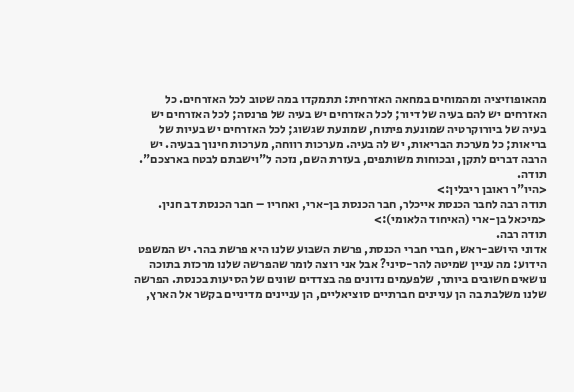מהאופוזיציה ומהמוחים במחאה האזרחית: תתמקדו במה שטוב לכל האזרחים. כל האזרחים יש להם בעיה של דיור; לכל האזרחים יש בעיה של פרנסה; לכל האזרחים יש בעיה של ביורוקרטיה שמונעת פיתוח, שמונעת שגשוג; לכל האזרחים יש בעיות של בריאות; כל מערכת הבריאות, יש לה בעיה. מערכות רווחה, מערכות חינוך בבעיה. יש הרבה דברים לתקן, ובכוחות משותפים, בעזרת השם, נזכה ל"וישבתם לבטח בארצכם". תודה.
<היו"ר ראובן ריבלין:>
תודה רבה לחבר הכנסת אייכלר, חבר הכנסת בן-ארי, ואחריו – חבר הכנסת דב חנין.
<מיכאל בן-ארי (האיחוד הלאומי):>
תודה רבה.
אדוני היושב-ראש, חברי חברי הכנסת, פרשת השבוע שלנו היא פרשת בהר. יש המשפט הידוע: מה עניין שמיטה להר-סיני? אבל אני רוצה לומר שהפרשה שלנו מרכזת בתוכה נושאים חשובים ביותר, שלפעמים נדונים פה בצדדים שונים של הסיעות בכנסת. הפרשה שלנו משלבת בה הן עניינים חברתיים סוציאליים, הן עניינים מדיניים בקשר אל הארץ,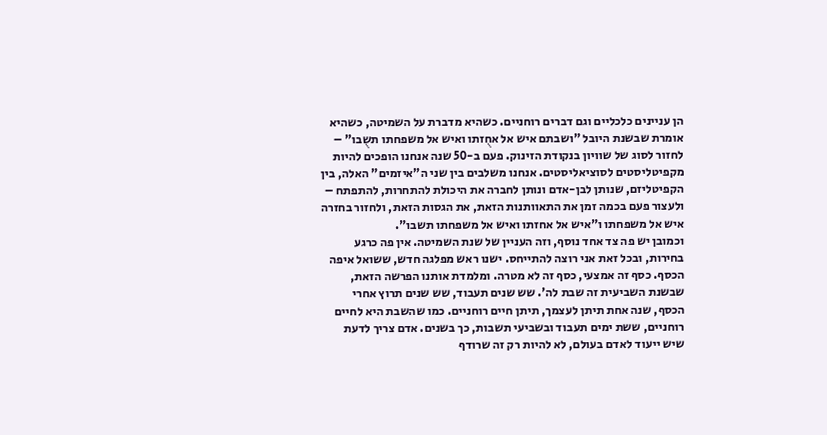הן עניינים כלכליים וגם דברים רוחניים. כשהיא מדברת על השמיטה, כשהיא אומרת שבשנת היובל "ושבתם איש אל אחֻזתו ואיש אל משפחתו תשֻבו" – לחזור לסוג של שוויון בנקודת הזינוק. פעם ב-50 שנה אנחנו הופכים להיות מקפיטליסטים לסוציאליסטים. אנחנו משלבים בין שני ה"איזמים" האלה, בין הקפיטליזם, שנותן לבן-אדם ונותן לחברה את היכולת להתחרות, להתפתח – ולעצור פעם בכמה זמן את התאוותנות הזאת, את הגסות הזאת, ולחזור בחזרה איש אל משפחתו ו"איש אל אחזתו ואיש אל משפחתו תשבו".
וכמובן יש פה צד אחד נוסף, וזה העניין של שנת השמיטה. אין פה כרגע בחירות, ובכל זאת אני רוצה להתייחס. ישנו ראש מפלגה חדש, ששואל איפה הכסף. כסף זה אמצעי, כסף זה לא מטרה. ומלמדת אותנו הפרשה הזאת, שבשנת השביעית זה שבת לה'. שש שנים תעבוד, שש שנים תרוץ אחרי הכסף, שנה אחת תיתן לעצמך, תיתן חיים רוחניים. כמו שהשבת היא לחיים רוחניים, ששת ימים תעבוד ובשביעי תשבות, כך בשנים. אדם צריך לדעת שיש ייעוד לאדם בעולם, לא להיות רק זה שרודף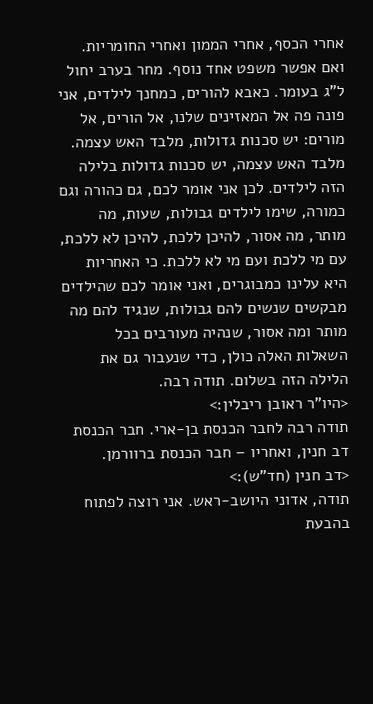אחרי הכסף, אחרי הממון ואחרי החומריות.
ואם אפשר משפט אחד נוסף. מחר בערב יחול ל"ג בעומר. כאבא להורים, כמחנך לילדים, אני פונה פה אל המאזינים שלנו, אל הורים, אל מורים: יש סכנות גדולות, מלבד האש עצמה. מלבד האש עצמה, יש סכנות גדולות בלילה הזה לילדים. לכן אני אומר לכם, גם כהורה וגם כמורה, שימו לילדים גבולות, שעות, מה מותר, מה אסור, להיכן ללכת, להיכן לא ללכת, עם מי ללכת ועם מי לא ללכת. כי האחריות היא עלינו כמבוגרים, ואני אומר לכם שהילדים מבקשים שנשים להם גבולות, שנגיד להם מה מותר ומה אסור, שנהיה מעורבים בכל השאלות האלה כולן, כדי שנעבור גם את הלילה הזה בשלום. תודה רבה.
<היו"ר ראובן ריבלין:>
תודה רבה לחבר הכנסת בן-ארי. חבר הכנסת דב חנין, ואחריו – חבר הכנסת ברוורמן.
<דב חנין (חד"ש):>
תודה, אדוני היושב-ראש. אני רוצה לפתוח בהבעת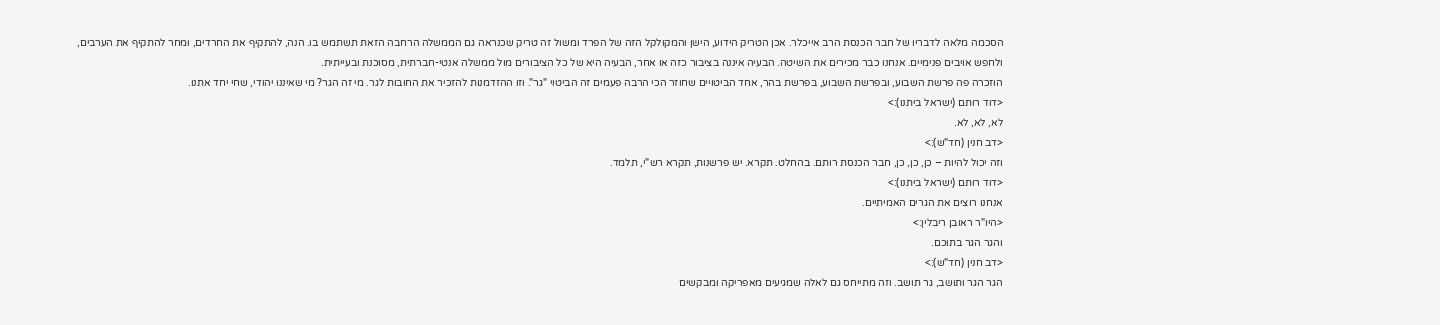הסכמה מלאה לדבריו של חבר הכנסת הרב אייכלר. אכן הטריק הידוע, הישן והמקולקל הזה של הפרד ומשול זה טריק שכנראה גם הממשלה הרחבה הזאת תשתמש בו. הנה, להתקיף את החרדים, ומחר להתקיף את הערבים, ולחפש אויבים פנימיים. אנחנו כבר מכירים את השיטה. הבעיה איננה בציבור כזה או אחר, הבעיה היא של כל הציבורים מול ממשלה אנטי-חברתית, מסוכנת ובעייתית.
הוזכרה פה פרשת השבוע, ובפרשת השבוע, בפרשת בהר, אחד הביטויים שחוזר הכי הרבה פעמים זה הביטוי "גר". וזו ההזדמנות להזכיר את החובות לגר. מי זה הגר? מי שאיננו יהודי, שחי יחד אתנו.
<דוד רותם (ישראל ביתנו):>
לא, לא, לא.
<דב חנין (חד"ש):>
וזה יכול להיות – כן, כן, כן, חבר הכנסת רותם. בהחלט. תקרא. יש פרשנות, תקרא רש"י, תלמד.
<דוד רותם (ישראל ביתנו):>
אנחנו רוצים את הגרים האמיתיים.
<היו"ר ראובן ריבלין:>
והגר הגר בתוכם.
<דב חנין (חד"ש):>
הגר הגר ותושב, גר תושב. וזה מתייחס גם לאלה שמגיעים מאפריקה ומבקשים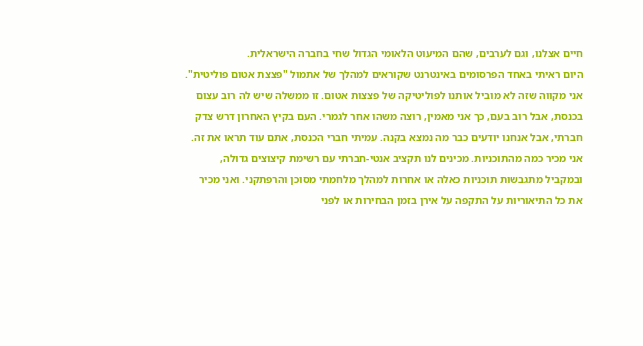חיים אצלנו, וגם לערבים, שהם המיעוט הלאומי הגדול שחי בחברה הישראלית.
היום ראיתי באחד הפרסומים באינטרנט שקוראים למהלך של אתמול "פצצת אטום פוליטית". אני מקווה שזה לא מוביל אותנו לפוליטיקה של פצצות אטום. זו ממשלה שיש לה רוב עצום בכנסת, אבל רוב בעם, כך אני מאמין, רוצה משהו אחר לגמרי. העם בקיץ האחרון דרש צדק חברתי, אבל אנחנו יודעים כבר מה נמצא בקנה. עמיתי חברי הכנסת, אתם עוד תראו את זה. אני מכיר כמה מהתוכניות. מכינים לנו תקציב אנטי-חברתי עם רשימת קיצוצים גדולה, ובמקביל מתגבשות תוכניות כאלה או אחרות למהלך מלחמתי מסוכן והרפתקני. ואני מכיר את כל התיאוריות על התקפה על אירן בזמן הבחירות או לפני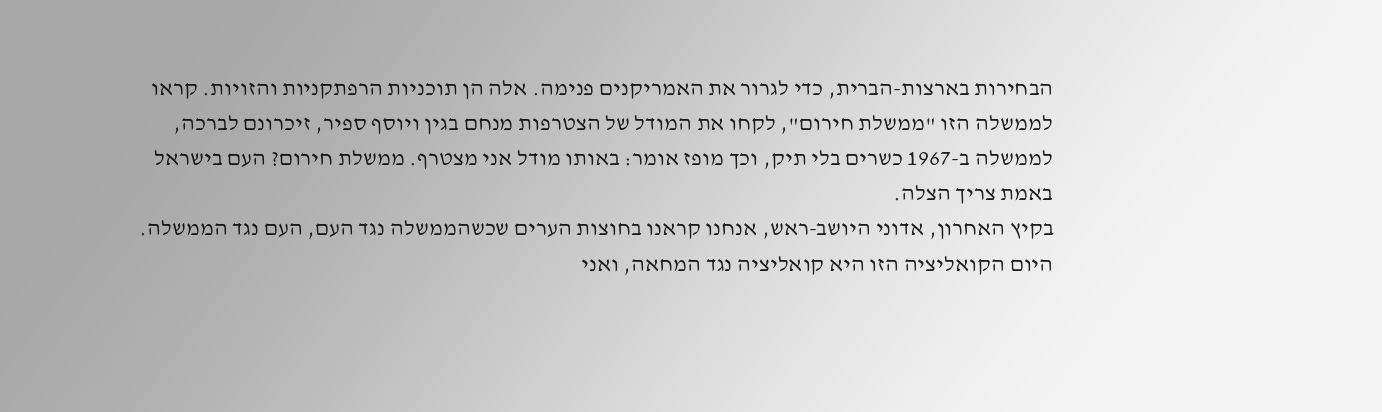הבחירות בארצות-הברית, כדי לגרור את האמריקנים פנימה. אלה הן תוכניות הרפתקניות והזויות. קראו לממשלה הזו "ממשלת חירום", לקחו את המודל של הצטרפות מנחם בגין ויוסף ספיר, זיכרונם לברכה, לממשלה ב-1967 כשרים בלי תיק, וכך מופז אומר: באותו מודל אני מצטרף. ממשלת חירום? העם בישראל באמת צריך הצלה.
בקיץ האחרון, אדוני היושב-ראש, אנחנו קראנו בחוצות הערים שכשהממשלה נגד העם, העם נגד הממשלה. היום הקואליציה הזו היא קואליציה נגד המחאה, ואני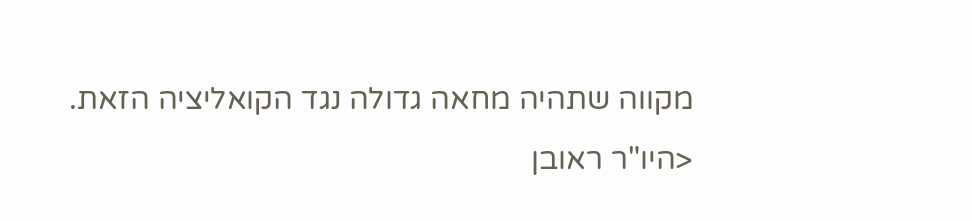מקווה שתהיה מחאה גדולה נגד הקואליציה הזאת.
<היו"ר ראובן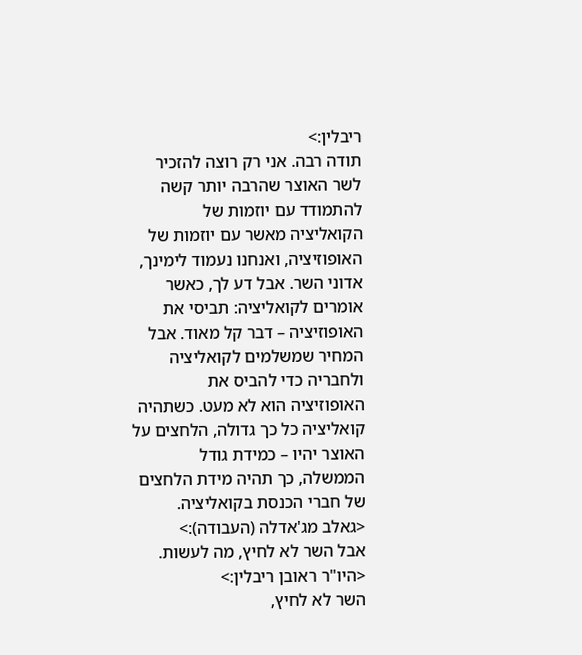ריבלין:>
תודה רבה. אני רק רוצה להזכיר לשר האוצר שהרבה יותר קשה להתמודד עם יוזמות של הקואליציה מאשר עם יוזמות של האופוזיציה, ואנחנו נעמוד לימינך, אדוני השר. אבל דע לך, כאשר אומרים לקואליציה: תביסי את האופוזיציה – דבר קל מאוד. אבל המחיר שמשלמים לקואליציה ולחבריה כדי להביס את האופוזיציה הוא לא מעט. כשתהיה קואליציה כל כך גדולה, הלחצים על האוצר יהיו – כמידת גודל הממשלה, כך תהיה מידת הלחצים של חברי הכנסת בקואליציה.
<גאלב מג'אדלה (העבודה):>
אבל השר לא לחיץ, מה לעשות.
<היו"ר ראובן ריבלין:>
השר לא לחיץ,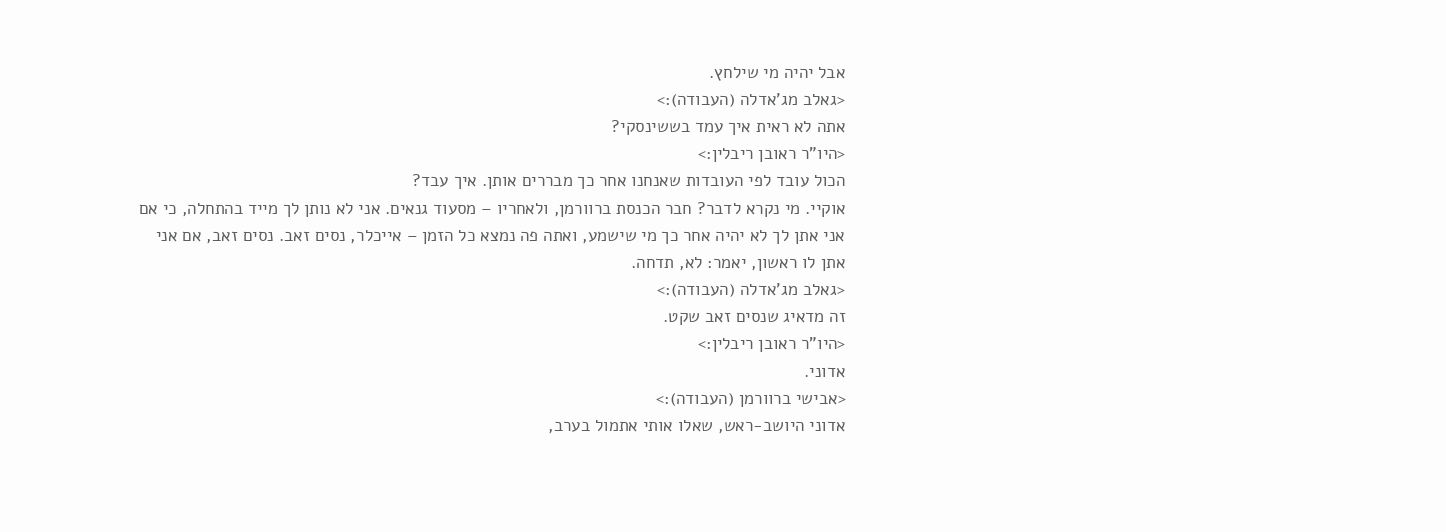אבל יהיה מי שילחץ.
<גאלב מג'אדלה (העבודה):>
אתה לא ראית איך עמד בששינסקי?
<היו"ר ראובן ריבלין:>
הכול עובד לפי העובדות שאנחנו אחר כך מבררים אותן. איך עבד?
אוקיי. מי נקרא לדבר? חבר הכנסת ברוורמן, ולאחריו – מסעוד גנאים. אני לא נותן לך מייד בהתחלה, כי אם אני אתן לך לא יהיה אחר כך מי שישמע, ואתה פה נמצא כל הזמן – אייכלר, נסים זאב. נסים זאב, אם אני אתן לו ראשון, יאמר: לא, תדחה.
<גאלב מג'אדלה (העבודה):>
זה מדאיג שנסים זאב שקט.
<היו"ר ראובן ריבלין:>
אדוני.
<אבישי ברוורמן (העבודה):>
אדוני היושב-ראש, שאלו אותי אתמול בערב,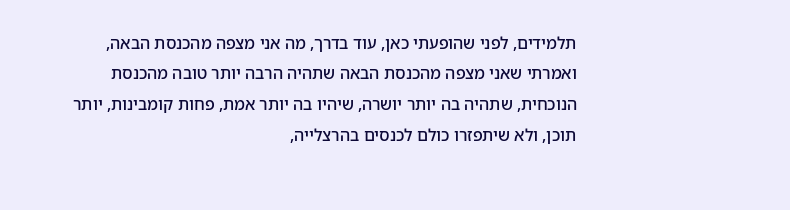תלמידים, לפני שהופעתי כאן, עוד בדרך, מה אני מצפה מהכנסת הבאה, ואמרתי שאני מצפה מהכנסת הבאה שתהיה הרבה יותר טובה מהכנסת הנוכחית, שתהיה בה יותר יושרה, שיהיו בה יותר אמת, פחות קומבינות, יותר תוכן, ולא שיתפזרו כולם לכנסים בהרצלייה,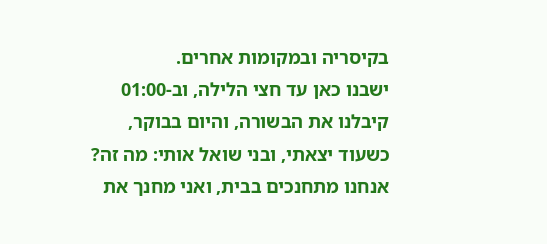בקיסריה ובמקומות אחרים.
ישבנו כאן עד חצי הלילה, וב-01:00 קיבלנו את הבשורה, והיום בבוקר, כשעוד יצאתי, ובני שואל אותי: מה זה? אנחנו מתחנכים בבית, ואני מחנך את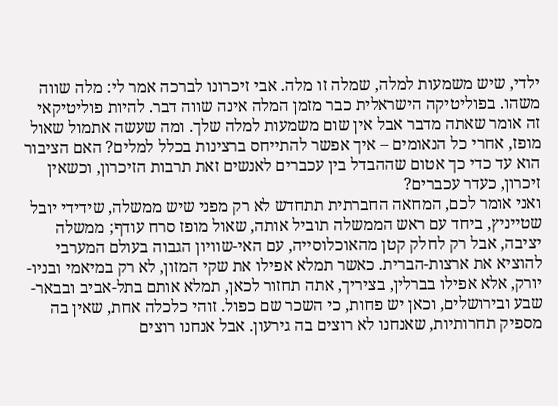ילדי, שיש משמעות למלה, שמלה זו מלה. אבי זיכרונו לברכה אמר לי: מלה שווה משהו. בפוליטיקה הישראלית כבר מזמן המלה אינה שווה דבר. להיות פוליטיקאי זה אומר שאתה מדבר אבל אין שום משמעות למלה שלך. ומה שעשה אתמול שאול מופז, אחרי כל הנאומים – איך אפשר להתייחס ברצינות בכלל למלים? האם הציבור הוא עד כדי כך אטום שההבדל בין עכברים לאנשים זאת תרבות הזיכרון, וכשאין זיכרון, כעדר עכברים?
ואני אומר לכם, המחאה החברתית תתחדש לא רק מפני שיש ממשלה, שידידי יובל שטייניץ, ביחד עם ראש הממשלה תוביל אותה, שאול מופז סרח עודף; ממשלה יציבה, אבל רק לחלק קטן מהאוכלוסייה, עם האי-שוויון הגבוה בעולם המערבי להוציא את ארצות-הברית. כאשר תמלא אפילו את שקי המזון, לא רק במיאמי ובניו-יורק, אלא אפילו בברלין, בציריך, אתה תחזור לכאן, תמלא אותם בתל-אביב ובבאר-שבע ובירושלים, וכאן יש פחות, כי השכר שם כפול. זוהי כלכלה אחת, שאין בה מספיק תחרותיות, שאנחנו לא רוצים בה גירעון. אבל אנחנו רוצים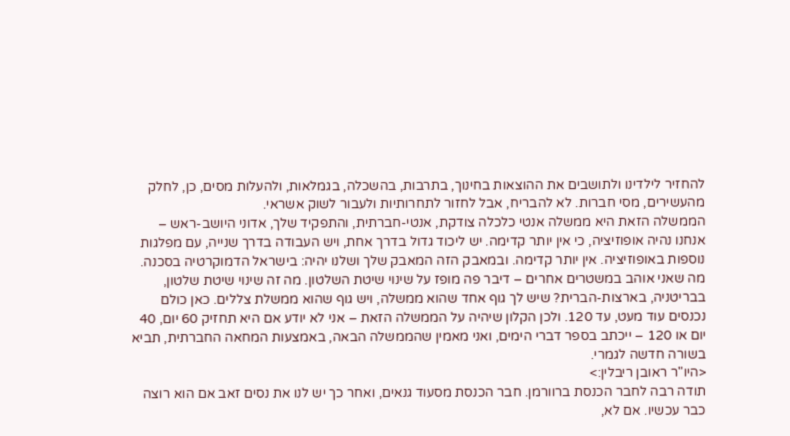להחזיר לילדינו ולתושבים את ההוצאות בחינוך, בתרבות, בהשכלה, בגמלאות, ולהעלות מסים, כן, לחלק מהעשירים, מסי חברות. לא להבריח, אבל לחזור לתחרותיות ולעבור לשוק אשראי.
הממשלה הזאת היא ממשלה אנטי כלכלה צודקת, אנטי-חברתית, והתפקיד שלך, אדוני היושב-ראש – אנחנו נהיה אופוזיציה, כי אין יותר קדימה. יש ליכוד גדול בדרך אחת, ויש העבודה בדרך שנייה, עם מפלגות נוספות באופוזיציה. אין יותר קדימה. ובמאבק הזה המאבק שלך ושלנו יהיה: בישראל הדמוקרטיה בסכנה. מה שאני אוהב במשטרים אחרים – דיבר פה מופז על שינוי שיטת השלטון. מה זה שינוי שיטת שלטון, בבריטניה, בארצות-הברית? שיש לך גוף אחד שהוא ממשלה, ויש גוף שהוא ממשלת צללים. כאן כולם נכנסים עוד מעט, עד 120. ולכן הקלון שיהיה על הממשלה הזאת – אני לא יודע אם היא תחזיק 60 יום, 40 יום או 120 – ייכתב בספר דברי הימים, ואני מאמין שהממשלה הבאה, באמצעות המחאה החברתית, תביא בשורה חדשה לגמרי.
<היו"ר ראובן ריבלין:>
תודה רבה לחבר הכנסת ברוורמן. חבר הכנסת מסעוד גנאים, ואחר כך יש לנו את נסים זאב אם הוא רוצה כבר עכשיו. אם לא,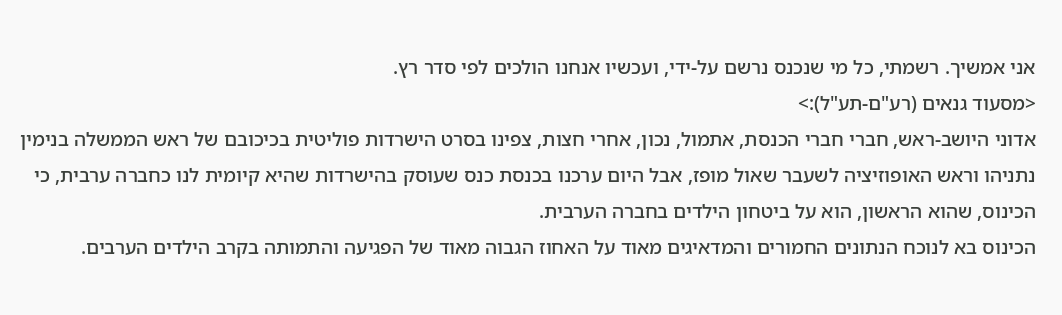אני אמשיך. רשמתי, כל מי שנכנס נרשם על-ידי, ועכשיו אנחנו הולכים לפי סדר רץ.
<מסעוד גנאים (רע"ם-תע"ל):>
אדוני היושב-ראש, חברי חברי הכנסת, אתמול, נכון, אחרי חצות, צפינו בסרט הישרדות פוליטית בכיכובם של ראש הממשלה בנימין נתניהו וראש האופוזיציה לשעבר שאול מופז, אבל היום ערכנו בכנסת כנס שעוסק בהישרדות שהיא קיומית לנו כחברה ערבית, כי הכינוס, שהוא הראשון, הוא על ביטחון הילדים בחברה הערבית.
הכינוס בא לנוכח הנתונים החמורים והמדאיגים מאוד על האחוז הגבוה מאוד של הפגיעה והתמותה בקרב הילדים הערבים.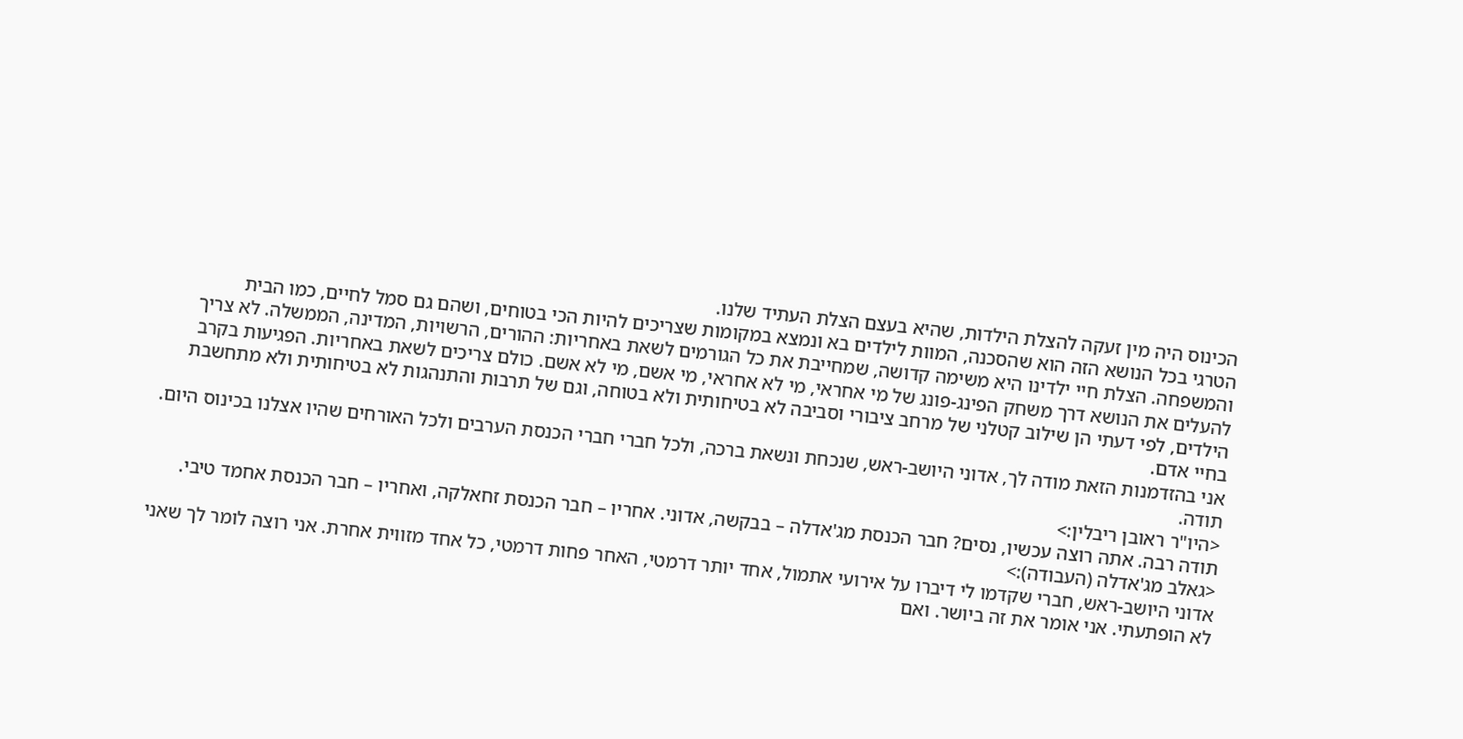הכינוס היה מין זעקה להצלת הילדות, שהיא בעצם הצלת העתיד שלנו.
הטרגי בכל הנושא הזה הוא שהסכנה, המוות לילדים בא ונמצא במקומות שצריכים להיות הכי בטוחים, ושהם גם סמל לחיים, כמו הבית והמשפחה. הצלת חיי ילדינו היא משימה קדושה, שמחייבת את כל הגורמים לשאת באחריות: ההורים, הרשויות, המדינה, הממשלה. לא צריך להעלים את הנושא דרך משחק הפינג-פונג של מי אחראי, מי לא אחראי, מי אשם, מי לא אשם. כולם צריכים לשאת באחריות. הפגיעות בקרב הילדים, לפי דעתי הן שילוב קטלני של מרחב ציבורי וסביבה לא בטיחותית ולא בטוחה, וגם של תרבות והתנהגות לא בטיחותית ולא מתחשבת בחיי אדם.
אני בהזדמנות הזאת מודה לך, אדוני היושב-ראש, שנכחת ונשאת ברכה, ולכל חברי חברי הכנסת הערבים ולכל האורחים שהיו אצלנו בכינוס היום. תודה.
<היו"ר ראובן ריבלין:>
תודה רבה. אתה רוצה עכשיו, נסים? חבר הכנסת מג'אדלה – בבקשה, אדוני. אחריו – חבר הכנסת זחאלקה, ואחריו – חבר הכנסת אחמד טיבי.
<גאלב מג'אדלה (העבודה):>
אדוני היושב-ראש, חברי שקדמו לי דיברו על אירועי אתמול, אחד יותר דרמטי, האחר פחות דרמטי, כל אחד מזווית אחרת. אני רוצה לומר לך שאני לא הופתעתי. אני אומר את זה ביושר. ואם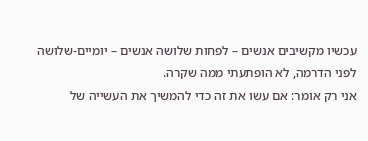עכשיו מקשיבים אנשים – לפחות שלושה אנשים – יומיים-שלושה לפני הדרמה, לא הופתעתי ממה שקרה.
אני רק אומר: אם עשו את זה כדי להמשיך את העשייה של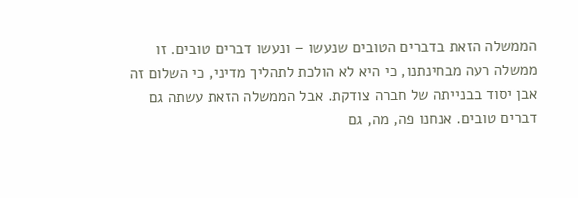הממשלה הזאת בדברים הטובים שנעשו – ונעשו דברים טובים. זו ממשלה רעה מבחינתנו, כי היא לא הולכת לתהליך מדיני, כי השלום זה אבן יסוד בבנייתה של חברה צודקת. אבל הממשלה הזאת עשתה גם דברים טובים. אנחנו פה, מה, גם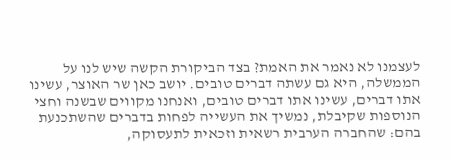לעצמנו לא נאמר את האמת? בצד הביקורת הקשה שיש לנו על הממשלה, היא גם עשתה דברים טובים. יושב כאן שר האוצר, עשינו אתו דברים, עשינו אתו דברים טובים, ואנחנו מקווים שבשנה וחצי הנוספות שקיבלת, נמשיך את העשייה לפחות בדברים שהשתכנעת בהם: שהחברה הערבית רשאית וזכאית לתעסוקה,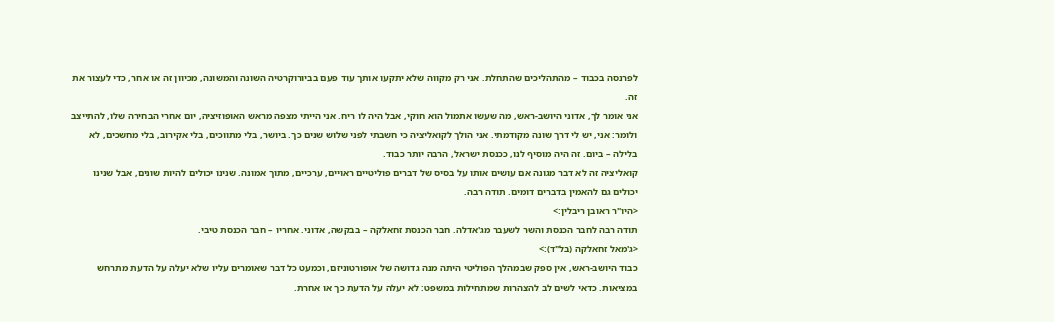לפרנסה בכבוד – מהתהליכים שהתחלת. אני רק מקווה שלא יתקעו אותך עוד פעם בביורוקרטיה השונה והמשונה, מכיוון זה או אחר, כדי לעצור את זה.
אני אומר לך, אדוני היושב-ראש, מה שעשו אתמול הוא חוקי, אבל היה לו ריח. אני הייתי מצפה מראש האופוזיציה, יום אחרי הבחירה שלו, להתייצב ולומר: אני, יש לי דרך שונה מקודמתי. אני הולך לקואליציה כי חשבתי לפני שלוש שנים כך. ביושר, בלי מתווכים, בלי אקירוב, בלי מחשכים, לא בלילה – ביום. זה היה מוסיף לנו, ככנסת ישראל, הרבה יותר כבוד.
קואליציה זה לא דבר מגונה אם עושים אותו על בסיס של דברים פוליטיים ראויים, ערכיים, מתוך אמונה. שנינו יכולים להיות שונים, אבל שנינו יכולים גם להאמין בדברים דומים. תודה רבה.
<היו"ר ראובן ריבלין:>
תודה רבה לחבר הכנסת והשר לשעבר מג'אדלה. חבר הכנסת זחאלקה – בבקשה, אדוני. אחריו – חבר הכנסת טיבי.
<ג'מאל זחאלקה (בל"ד):>
כבוד היושב-ראש, אין ספק שבמהלך הפוליטי היתה מנה גדושה של אופורטוניזם, וכמעט כל דבר שאומרים עליו שלא יעלה על הדעת מתרחש במציאות. כדאי לשים לב להצהרות שמתחילות במשפט: לא יעלה על הדעת כך או אחרת.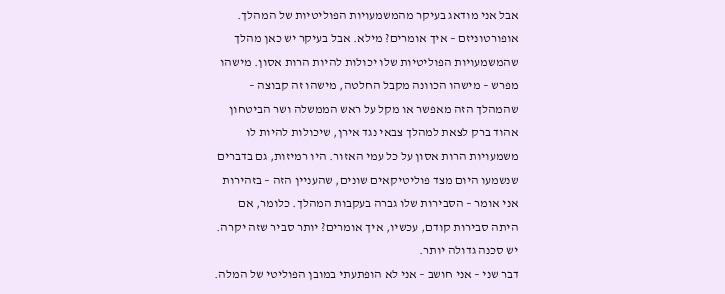אבל אני מודאג בעיקר מהמשמעויות הפוליטיות של המהלך. אופורטוניזם – איך אומרים? מילא. אבל בעיקר יש כאן מהלך שהמשמעויות הפוליטיות שלו יכולות להיות הרות אסון. מישהו מפרש – מישהו הכוונה מקבל החלטה, מישהו זה קבוצה – שהמהלך הזה מאפשר או מקל על ראש הממשלה ושר הביטחון אהוד ברק לצאת למהלך צבאי נגד אירן, שיכולות להיות לו משמעויות הרות אסון על כל עמי האזור. היו רמיזות, גם בדברים שנשמעו היום מצד פוליטיקאים שונים, שהעניין הזה – בזהירות אני אומר – הסבירות שלו גברה בעקבות המהלך. כלומר, אם היתה סבירות קודם, עכשיו, איך אומרים? יותר סביר שזה יקרה. יש סכנה גדולה יותר.
דבר שני – אני חושב – אני לא הופתעתי במובן הפוליטי של המלה.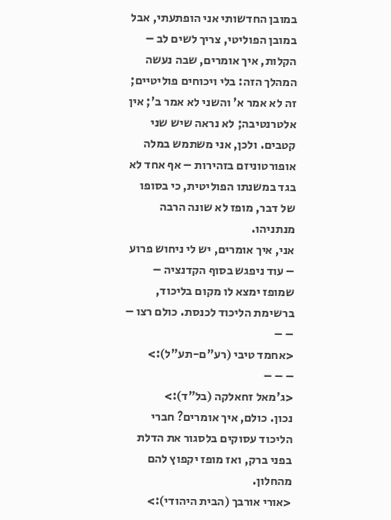במובן החדשותי אני הופתעתי, אבל במובן הפוליטי, צריך לשים לב – הקלות, איך אומרים, שבה נעשה המהלך הזה: בלי ויכוחים פוליטיים; זה לא אמר א' והשני לא אמר ב'; אין אלטרנטיבה; לא נראה שיש שני קטבים. ולכן, אני משתמש במלה אופורטוניזם בזהירות – אף אחד לא בגד במשנתו הפוליטית, כי בסופו של דבר, מופז לא שונה הרבה מנתניהו.
אני, איך אומרים, יש לי ניחוש פרוע – עוד ניפגש בסוף הקדנציה – שמופז ימצא לו מקום בליכוד, ברשימת הליכוד לכנסת. כולם רצו – – –
<אחמד טיבי (רע"ם-תע"ל):>
– – –
<ג'מאל זחאלקה (בל"ד):>
נכון. כולם, איך אומרים? חברי הליכוד עסוקים בלסגור את הדלת בפני ברק, ואז מופז יקפוץ להם מהחלון.
<אורי אורבך (הבית היהודי):>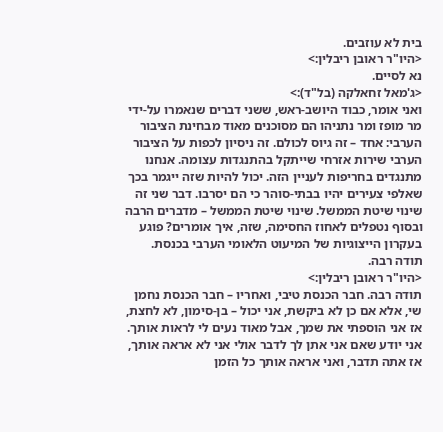בית לא עוזבים.
<היו"ר ראובן ריבלין:>
נא לסיים.
<ג'מאל זחאלקה (בל"ד):>
ואני אומר, כבוד היושב-ראש, ששני דברים שנאמרו על-ידי מר מופז ומר נתניהו הם מסוכנים מאוד מבחינת הציבור הערבי: אחד – זה גיוס לכולם. זה ניסיון לכפות על הציבור הערבי שירות אזרחי שייתקל בהתנגדות עצומה. אנחנו מתנגדים בחריפות לעניין הזה. יכול להיות שזה ייגמר בכך שאלפי צעירים יהיו בבתי-סוהר כי הם יסרבו. דבר שני זה שינוי שיטת הממשל. שינוי שיטת הממשל – מדברים הרבה ובסוף נטפלים לאחוז החסימה, שזה, איך אומרים? פוגע בעקרון הייצוגיות של המיעוט הלאומי הערבי בכנסת. תודה רבה.
<היו"ר ראובן ריבלין:>
תודה רבה. חבר הכנסת טיבי, ואחריו – חבר הכנסת נחמן שי, אלא אם כן לא ביקשת, אני יכול – בן-סימון, לא לחצת, אז אני הוספתי את שמך, אבל מאוד נעים לי לראות אותך. אני יודע שאם אני אתן לך לדבר אולי אני לא אראה אותך, אז אתה תדבר, ואני אראה אותך כל הזמן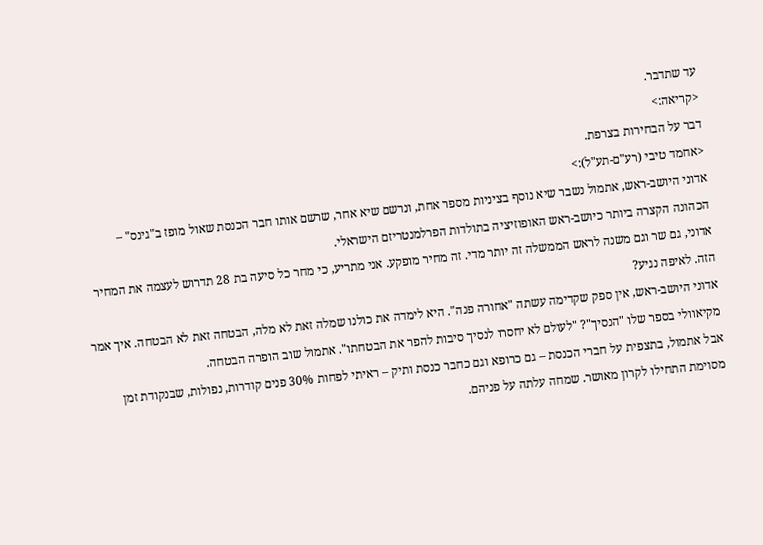עד שתדבר.
<קריאה:>
דבר על הבחירות בצרפת.
<אחמד טיבי (רע"ם-תע"ל):>
אדוני היושב-ראש, אתמול נשבר שיא נוסף בציניות מספר אחת, ונרשם שיא אחר, שרשם אותו חבר הכנסת שאול מופז ב"גינס" – הכהונה הקצרה ביותר כיושב-ראש האופוזיציה בתולדות הפרלמנטריזם הישראלי.
אדוני, גם שר וגם משנה לראש הממשלה זה יותר מדי. זה מחיר מופקע. אני מתריע, כי מחר כל סיעה בת 28 תדרוש לעצמה את המחיר הזה. לאיפה נגיע?
אדוני היושב-ראש, אין ספק שקדימה עשתה "אחורה פנה". היא לימדה את כולנו שמלה זאת לא מלה, הבטחה זאת לא הבטחה. איך אמר מקיאוולי בספר שלו "הנסיך"? "לעולם לא יחסרו לנסיך סיבות להפר את הבטחתו". אתמול שוב הופרה הבטחה.
אבל אתמול, בתצפית על חברי הכנסת – גם כרופא וגם כחבר כנסת ותיק – ראיתי לפחות 30% פנים קודרות, נפולות, שבנקודת זמן מסוימת התחילו לקרון מאושר. שמחה עלתה על פניהם.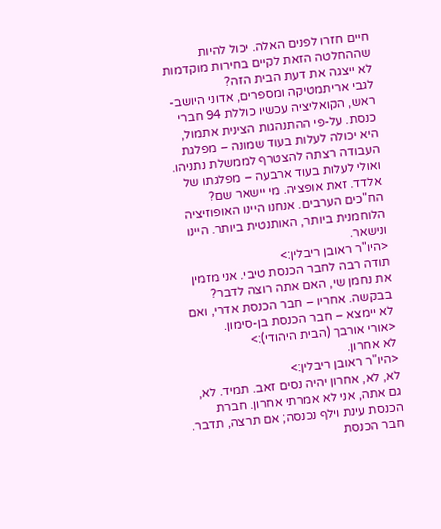חיים חזרו לפנים האלה. יכול להיות שההחלטה הזאת לקיים בחירות מוקדמות לא ייצגה את דעת הבית הזה?
לגבי אריתמטיקה ומספרים, אדוני היושב-ראש, הקואליציה עכשיו כוללת 94 חברי כנסת. על-פי ההתנהגות הצינית אתמול, היא יכולה לעלות בעוד שמונה – מפלגת העבודה רצתה להצטרף לממשלת נתניהו. ואולי לעלות בעוד ארבעה – מפלגתו של אלדד. זאת אופציה. מי יישאר שם? הח"כים הערבים. אנחנו היינו האופוזיציה הלוחמנית ביותר, האותנטית ביותר. היינו ונישאר.
<היו"ר ראובן ריבלין:>
תודה רבה לחבר הכנסת טיבי. אני מזמין את נחמן שי, האם אתה רוצה לדבר? בבקשה. אחריו – חבר הכנסת אדרי, ואם לא יימצא – חבר הכנסת בן-סימון.
<אורי אורבך (הבית היהודי):>
לא אחרון.
<היו"ר ראובן ריבלין:>
לא, לא, אחרון יהיה נסים זאב. תמיד. לא, גם אתה, אני לא אמרתי אחרון. חברת הכנסת עינת וילף נכנסה; אם תרצה, תדבר. חבר הכנסת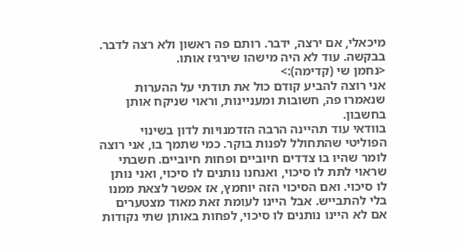מיכאלי, אם ירצה, ידבר. רותם פה ראשון ולא רצה לדבר. בבקשה. עוד לא היה מישהו שירגיז אותו.
<נחמן שי (קדימה):>
אני רוצה להביע קודם כול את תודתי על ההערות שנאמרו פה, חשובות ומעניינות, וראוי שניקח אותן בחשבון.
בוודאי עוד תהיינה הרבה הזדמנויות לדון בשינוי הפוליטי שהתחולל לפנות בוקר. כמי שתמך בו, אני רוצה לומר שהיו בו צדדים חיוביים ופחות חיוביים. חשבתי שראוי לתת לו סיכוי, ואנחנו נותנים לו סיכוי, ואני נותן לו סיכוי. ואם הסיכוי הזה יוחמץ, אז אפשר לצאת ממנו בלי להתבייש. אבל היינו לעומת זאת מאוד מצטערים אם לא היינו נותנים לו סיכוי, לפחות באותן שתי נקודות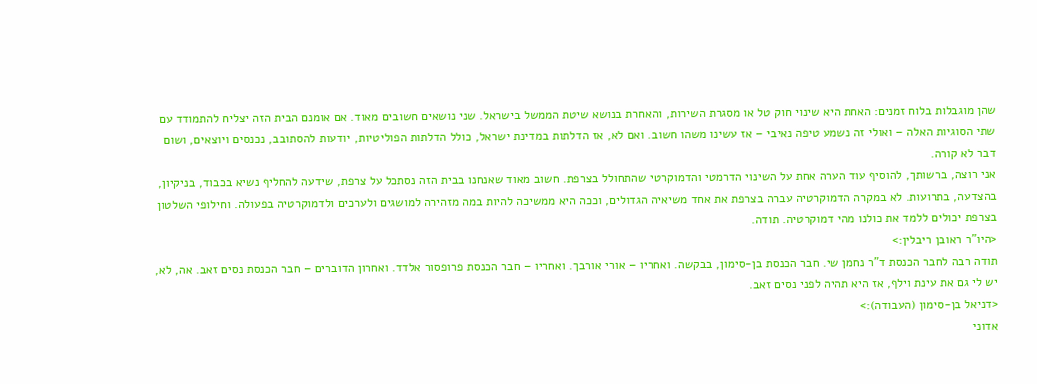שהן מוגבלות בלוח זמנים: האחת היא שינוי חוק טל או מסגרת השירות, והאחרת בנושא שיטת הממשל בישראל. שני נושאים חשובים מאוד. אם אומנם הבית הזה יצליח להתמודד עם שתי הסוגיות האלה – ואולי זה נשמע טיפה נאיבי – אז עשינו משהו חשוב. ואם לא, אז הדלתות במדינת ישראל, כולל הדלתות הפוליטיות, יודעות להסתובב, נכנסים ויוצאים, ושום דבר לא קורה.
אני רוצה, ברשותך, להוסיף עוד הערה אחת על השינוי הדרמטי והדמוקרטי שהתחולל בצרפת. חשוב מאוד שאנחנו בבית הזה נסתכל על צרפת, שידעה להחליף נשיא בכבוד, בניקיון, בהצדעה, בתרועות. לא במקרה הדמוקרטיה עברה בצרפת את אחד משיאיה הגדולים, וככה היא ממשיכה להיות במה מזהירה למושגים ולערכים ולדמוקרטיה בפעולה. וחילופי השלטון בצרפת יכולים ללמד את כולנו מהי דמוקרטיה. תודה.
<היו"ר ראובן ריבלין:>
תודה רבה לחבר הכנסת ד"ר נחמן שי. חבר הכנסת בן-סימון, בבקשה. ואחריו – אורי אורבך. ואחריו – חבר הכנסת פרופסור אלדד. ואחרון הדוברים – חבר הכנסת נסים זאב. אה, לא, יש לי גם את עינת וילף, אז היא תהיה לפני נסים זאב.
<דניאל בן-סימון (העבודה):>
אדוני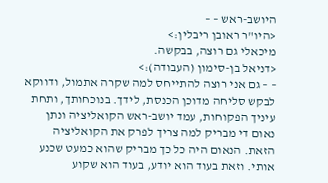היושב-ראש – –
<היו"ר ראובן ריבלין:>
מיכאלי גם רוצה, בבקשה.
<דניאל בן-סימון (העבודה):>
– – גם אני רוצה להתייחס למה שקרה אתמול, ודווקא לבקש סליחה מדוכן הכנסת, לידך. בנוכחותך, ותחת עיניך הפקוחות, עמד יושב-ראש הקואליציה ונתן נאום די מבריק למה צריך לפרק את הקואליציה הזאת. הנאום היה כל כך מבריק שהוא כמעט שכנע אותי. וזאת בעוד הוא יודע, בעוד הוא שקוע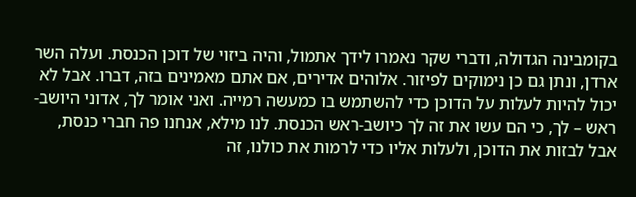בקומבינה הגדולה, ודברי שקר נאמרו לידך אתמול, והיה ביזוי של דוכן הכנסת. ועלה השר ארדן, ונתן גם כן נימוקים לפיזור. אלוהים אדירים, אם אתם מאמינים בזה, דברו. אבל לא יכול להיות לעלות על הדוכן כדי להשתמש בו כמעשה רמייה. ואני אומר לך, אדוני היושב-ראש – לך, כי הם עשו את זה לך כיושב-ראש הכנסת. לנו מילא, אנחנו פה חברי כנסת, אבל לבזות את הדוכן, ולעלות אליו כדי לרמות את כולנו, זה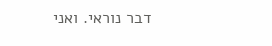דבר נוראי. ואני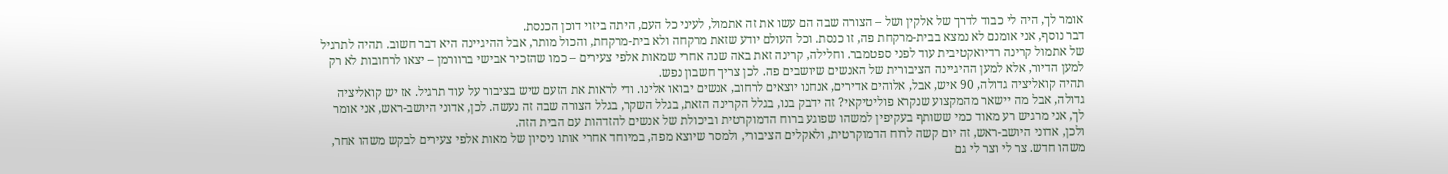אומר לך, היה לי כבוד לדרך של אלקין ושל – הצורה שבה הם עשו את זה אתמול, לעיני כל העם, היתה ביזוי דוכן הכנסת.
דבר נוסף, אני אומנם לא נמצא בבית-מרקחת פה, זו כנסת. וכל העולם יודע שזאת מרקחה ולא בית-מרקחת, והכול מותר, אבל ההיגיינה היא דבר חשוב. תהיה לתרגיל של אתמול קרינה רדיואקטיבית עוד לפני ספטמבר. וחלילה, קרינה זאת באה שנה אחרי שמאות אלפי צעירים – כמו שהזכיר אבישי ברוורמן – יצאו לרחובות לא רק למען הדיור, אלא למען ההיגיינה הציבורית של האנשים שיושבים פה. לכן צריך חשבון נפש.
תהיה קואליציה גדולה, 90 איש, אבל, אלוהים אדירים, אנחנו יוצאים לרחוב, אנשים יבואו אלינו. ודי לראות את הזעם שיש בציבור על עוד תרגיל. אז יש קואליציה גדולה, אבל מה יישאר מהמקצוע שנקרא פוליטיקאי? זה ידבק בנו, בגלל הקרינה הזאת, בגלל השקר, בגלל הצורה שבה זה נעשה. לכן, אדוני היושב-ראש, אני אומר לך, אני מרגיש רע מאוד כמי ששותף בעקיפין למשהו שפוגע ברוח הדמוקרטית וביכולת של אנשים להזדהות עם הבית הזה.
ולכן, אדוני היושב-ראש, זה יום קשה לרוח הדמוקרטית, ולאקלים הציבורי, ולמסר שיוצא מפה, במיוחד אחרי אותו ניסיון של מאות אלפי צעירים לבקש משהו אחר, משהו חדש. צר לי וצר לי גם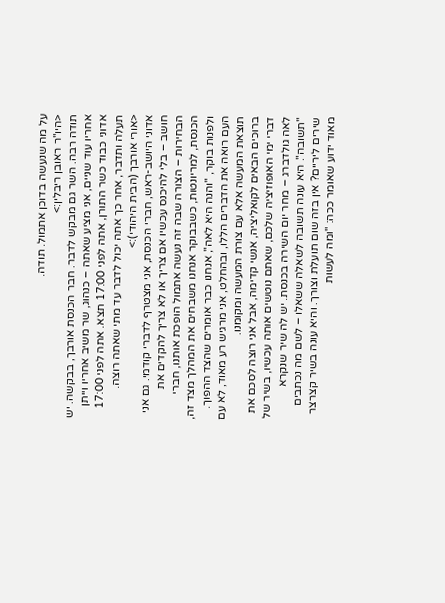על מה שנעשה בדוכן אתמול. תודה.
<היו"ר ראובן ריבלין:>
תודה רבה. השר גם מבקש לדבר. חבר הכנסת אורבך, בבקשה. יש אחריו עוד שניים, אני מציע שאתה – כנהוג, שר משיב אחריו וייתן אדוני כבוד כשר התורן, אתה לפני 17:00 תצא. אתה לפני 17:00 תעלה ותדבר, אחר כך אתה יכול לדבר עד מתי שאתה רוצה.
<אורי אורבך (הבית היהודי):>
אדוני היושב-ראש, חברי הכנסת, אני מצטרף לדברי קודמי. גם אני חושב – בלי להיכנס עכשיו אם צריך או לא צריך להקדים את הבחירות – הצורה שבה זה נעשה אתמול הופכת אותנו, חברי הכנסת, למריונטות, כשבבוקר אנחנו משבחים את המהלך מצד זה, ולפנות בוקר, "והנה היא לאה", אנחנו כבר אומרים שהצד ההפוך. העם רואה את הדברים הללו, ובהחלט, אני מרגיש רע מאוד, לא עם תוצאת המעשה אלא עם צורת המעשה ומקומנו.
ברוכים הבאים לקואליציה, אנשי קדימה, אבל אני רוצה לסכם את דברי ימי האופוזיציה שלכם, שאתם נוטשים אותה עכשיו, בשיר של לאה גולדברג – מחר יום השירה בכנסת. יש לה שיר שנקרא "תשובה". היא עונה תשובה לשאלה ששאלו – לשם מה נכתבים שירים ליריים? אין בזה שום תועלת וצורך. והיא עונה בשיר קצרצר מאוד ידוע שאומר ככה: "ומה לעשות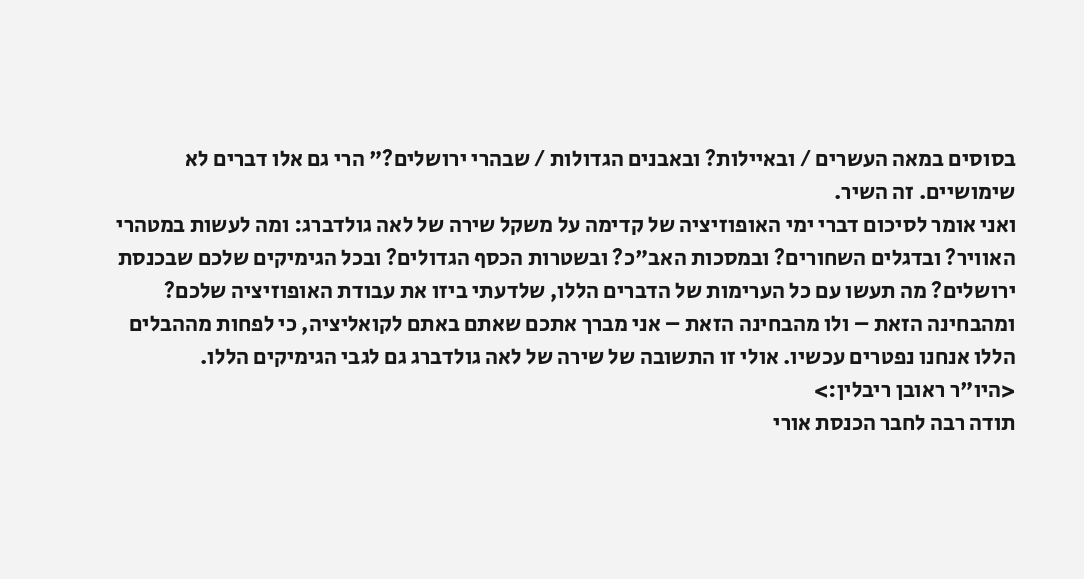בסוסים במאה העשרים / ובאיילות? ובאבנים הגדולות / שבהרי ירושלים?" הרי גם אלו דברים לא שימושיים. זה השיר.
ואני אומר לסיכום דברי ימי האופוזיציה של קדימה על משקל שירה של לאה גולדברג: ומה לעשות במטהרי האוויר? ובדגלים השחורים? ובמסכות האב"כ? ובשטרות הכסף הגדולים? ובכל הגימיקים שלכם שבכנסת ירושלים? מה תעשו עם כל הערימות של הדברים הללו, שלדעתי ביזו את עבודת האופוזיציה שלכם? ומהבחינה הזאת – ולו מהבחינה הזאת – אני מברך אתכם שאתם באתם לקואליציה, כי לפחות מההבלים הללו אנחנו נפטרים עכשיו. אולי זו התשובה של שירה של לאה גולדברג גם לגבי הגימיקים הללו.
<היו"ר ראובן ריבלין:>
תודה רבה לחבר הכנסת אורי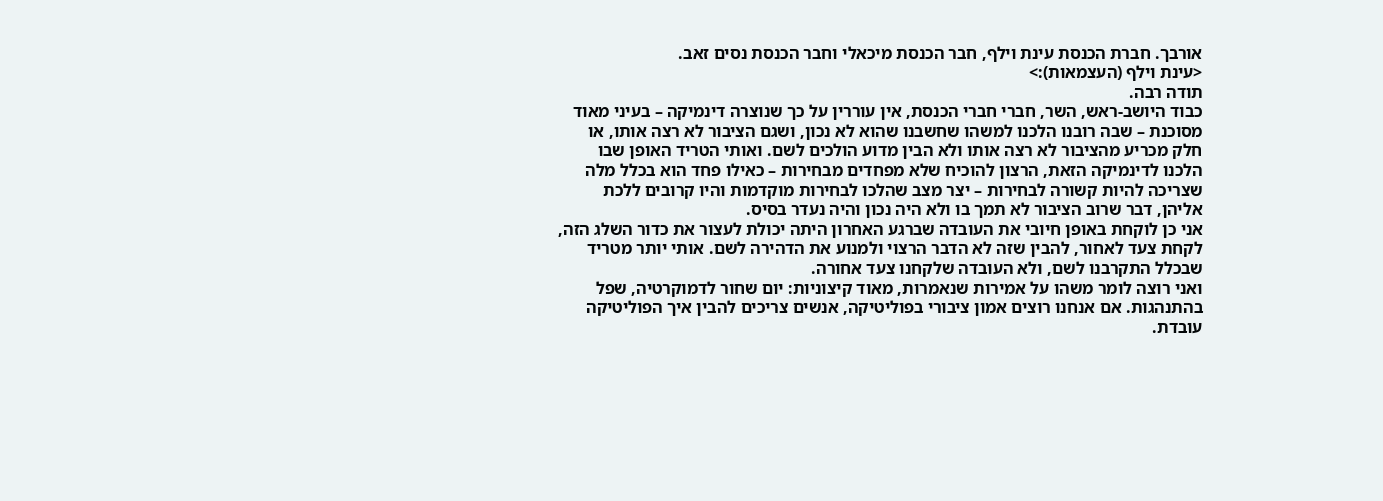אורבך. חברת הכנסת עינת וילף, חבר הכנסת מיכאלי וחבר הכנסת נסים זאב.
<עינת וילף (העצמאות):>
תודה רבה.
כבוד היושב-ראש, השר, חברי חברי הכנסת, אין עוררין על כך שנוצרה דינמיקה – בעיני מאוד מסוכנת – שבה רובנו הלכנו למשהו שחשבנו שהוא לא נכון, ושגם הציבור לא רצה אותו, או חלק מכריע מהציבור לא רצה אותו ולא הבין מדוע הולכים לשם. ואותי הטריד האופן שבו הלכנו לדינמיקה הזאת, הרצון להוכיח שלא מפחדים מבחירות – כאילו פחד הוא בכלל מלה שצריכה להיות קשורה לבחירות – יצר מצב שהלכו לבחירות מוקדמות והיו קרובים ללכת אליהן, דבר שרוב הציבור לא תמך בו ולא היה נכון והיה נעדר בסיס.
אני כן לוקחת באופן חיובי את העובדה שברגע האחרון היתה יכולת לעצור את כדור השלג הזה, לקחת צעד לאחור, להבין שזה לא הדבר הרצוי ולמנוע את הדהירה לשם. אותי יותר מטריד שבכלל התקרבנו לשם, ולא העובדה שלקחנו צעד אחורה.
ואני רוצה לומר משהו על אמירות שנאמרות, מאוד קיצוניות: יום שחור לדמוקרטיה, שפל בהתנהגות. אם אנחנו רוצים אמון ציבורי בפוליטיקה, אנשים צריכים להבין איך הפוליטיקה עובדת.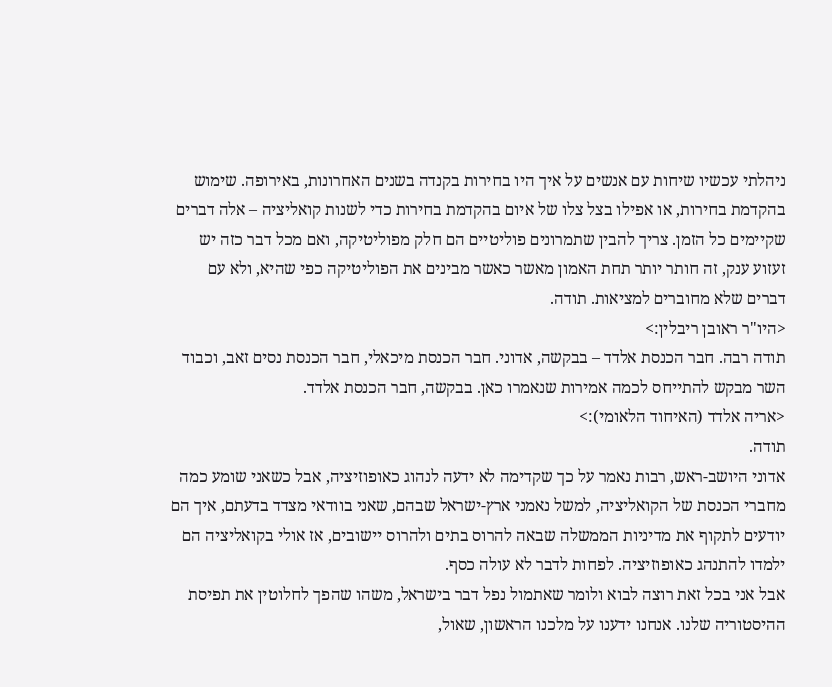ניהלתי עכשיו שיחות עם אנשים על איך היו בחירות בקנדה בשנים האחרונות, באירופה. שימוש בהקדמת בחירות, או אפילו בצל צלו של איום בהקדמת בחירות כדי לשנות קואליציה – אלה דברים שקיימים כל הזמן. צריך להבין שתמרונים פוליטיים הם חלק מפוליטיקה, ואם מכל דבר כזה יש זעזוע ענק, זה חותר יותר תחת האמון מאשר כאשר מבינים את הפוליטיקה כפי שהיא, ולא עם דברים שלא מחוברים למציאות. תודה.
<היו"ר ראובן ריבלין:>
תודה רבה. חבר הכנסת אלדד – בבקשה, אדוני. חבר הכנסת מיכאלי, חבר הכנסת נסים זאב, וכבוד השר מבקש להתייחס לכמה אמירות שנאמרו כאן. בבקשה, חבר הכנסת אלדד.
<אריה אלדד (האיחוד הלאומי):>
תודה.
אדוני היושב-ראש, רבות נאמר על כך שקדימה לא ידעה לנהוג כאופוזיציה, אבל כשאני שומע כמה מחברי הכנסת של הקואליציה, למשל נאמני ארץ-ישראל שבהם, שאני בוודאי מצדד בדעתם, איך הם יודעים לתקוף את מדיניות הממשלה שבאה להרוס בתים ולהרוס יישובים, אז אולי בקואליציה הם ילמדו להתנהג כאופוזיציה. לפחות לדבר לא עולה כסף.
אבל אני בכל זאת רוצה לבוא ולומר שאתמול נפל דבר בישראל, משהו שהפך לחלוטין את תפיסת ההיסטוריה שלנו. אנחנו ידענו על מלכנו הראשון, שאול,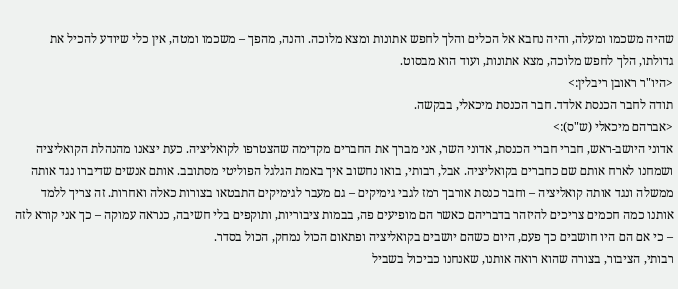שהיה משכמו ומעלה, והיה נחבא אל הכלים והלך לחפש אתונות ומצא מלוכה. והנה, מהפך – משכמו ומטה, אין כלי שיודע להכיל את גדולתו, הלך לחפש מלוכה, מצא אתונות, ועוד הוא מבסוט.
<היו"ר ראובן ריבלין:>
תודה לחבר הכנסת אלדד. חבר הכנסת מיכאלי, בבקשה.
<אברהם מיכאלי (ש"ס):>
אדוני היושב-ראש, חברי חברי הכנסת, אדוני השר, אני מברך את החברים מקדימה שהצטרפו לקואליציה. כעת יצאנו מהנהלת הקואליציה ושמחנו לארח אותם שם כחברים בקואליציה. אבל, רבותי, בואו נחשוב איך באמת הגלגל הפוליטי מסתובב. אותם אנשים שדיברו נגד אותה ממשלה ונגד אותה קואליציה – וחבר כנסת אורבך רמז לגבי גימיקים – גם מעבר לגימיקים התבטאו בצורות כאלה ואחרות. זה צריך ללמד אותנו כמה חכמים צריכים להיזהר בדבריהם כאשר הם מופיעים פה, בבמות ציבוריות, ותוקפים בלי חשיבה, כנראה עמוקה – כך אני קורא לזה – כי אם הם היו חושבים כך פעם, היום כשהם יושבים בקואליציה ופתאום הכול נמחק, הכול בסדר.
רבותי, הציבור, בצורה שהוא רואה אותנו, שאנחנו כביכול בשביל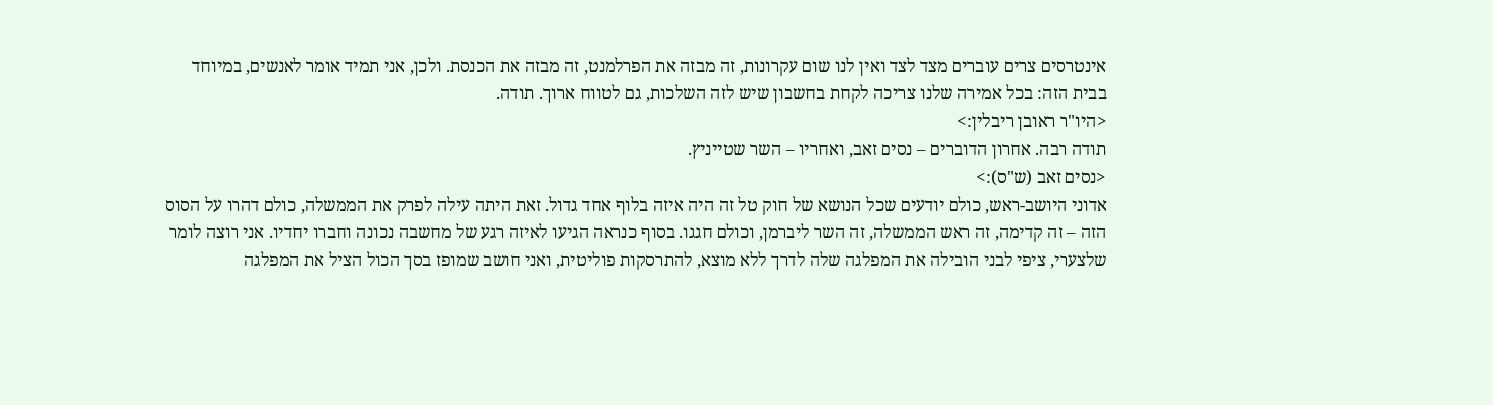אינטרסים צרים עוברים מצד לצד ואין לנו שום עקרונות, זה מבזה את הפרלמנט, זה מבזה את הכנסת. ולכן, אני תמיד אומר לאנשים, במיוחד בבית הזה: בכל אמירה שלנו צריכה לקחת בחשבון שיש לזה השלכות, גם לטווח ארוך. תודה.
<היו"ר ראובן ריבלין:>
תודה רבה. אחרון הדוברים – נסים זאב, ואחריו – השר שטייניץ.
<נסים זאב (ש"ס):>
אדוני היושב-ראש, כולם יודעים שכל הנושא של חוק טל זה היה איזה בלוף אחד גדול. זאת היתה עילה לפרק את הממשלה, כולם דהרו על הסוס הזה – זה קדימה, זה ראש הממשלה, זה השר ליברמן, וכולם חגגו. בסוף כנראה הגיעו לאיזה רגע של מחשבה נכונה וחברו יחדיו. אני רוצה לומר שלצערי, ציפי לבני הובילה את המפלגה שלה לדרך ללא מוצא, להתרסקות פוליטית, ואני חושב שמופז בסך הכול הציל את המפלגה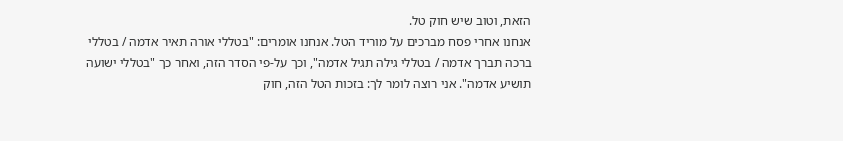הזאת, וטוב שיש חוק טל.
אנחנו אחרי פסח מברכים על מוריד הטל. אנחנו אומרים: "בטללי אורה תאיר אדמה / בטללי ברכה תברך אדמה / בטללי גילה תגיל אדמה", וכך על-פי הסדר הזה, ואחר כך "בטללי ישועה תושיע אדמה". אני רוצה לומר לך: בזכות הטל הזה, חוק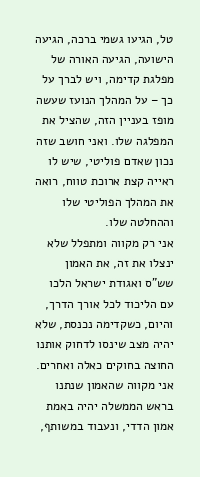טל, הגיעו גשמי ברכה, הגיעה הישועה, הגיעה האורה של מפלגת קדימה, ויש לברך על כך – על המהלך הנועז שעשה מופז בעניין הזה, שהציל את המפלגה שלו. ואני חושב שזה נכון שאדם פוליטי, שיש לו ראייה קצת ארוכת טווח, רואה את המהלך הפוליטי שלו וההחלטה שלו.
אני רק מקווה ומתפלל שלא ינצלו את זה, את האמון שש"ס ואגודת ישראל הלכו עם הליכוד לכל אורך הדרך, והיום, כשקדימה נכנסת, שלא יהיה מצב שינסו לדחוק אותנו החוצה בחוקים כאלה ואחרים. אני מקווה שהאמון שנתנו בראש הממשלה יהיה באמת אמון הדדי, ונעבוד במשותף,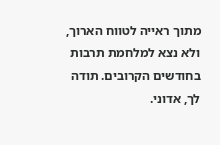מתוך ראייה לטווח הארוך, ולא נצא למלחמת תרבות בחודשים הקרובים. תודה לך, אדוני.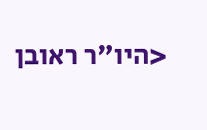<היו"ר ראובן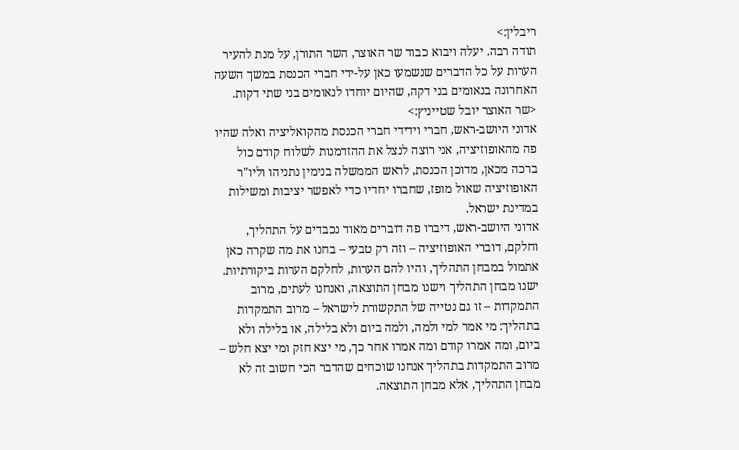ריבלין:>
תודה רבה. יעלה ויבוא כבוד שר האוצר, השר התורן, על מנת להעיר הערות על כל הדברים שנשמעו כאן על-ידי חברי הכנסת במשך השעה האחרונה בנאומים בני דקה, שהיום יוחדו לנאומים בני שתי דקות.
<שר האוצר יובל שטייניץ:>
אדוני היושב-ראש, חברי וידידי חברי הכנסת מהקואליציה ואלה שהיו פה מהאופוזיציה, אני רוצה לנצל את ההזדמנות לשלוח קודם כול ברכה מכאן, מדוכן הכנסת, לראש הממשלה בנימין נתניהו וליו"ר האופוזיציה שאול מופז, שחברו יחדיו כדי לאפשר יציבות ומשילות במדינת ישראל.
אדוני היושב-ראש, דיברו פה דוברים מאוד נכבדים על התהליך, וחלקם, דוברי האופוזיציה – וזה רק טבעי – בחנו את מה שקרה כאן אתמול במבחן התהליך, והיו להם הערות, לחלקם הערות ביקורתיות.
ישנו מבחן התהליך וישנו מבחן התוצאה, ואנחנו לעתים, מרוב התמקדות – זו גם נטייה של התקשורת לישראל – מרוב התמקדות בתהליך: מי אמר למי ולמה, ולמה ביום ולא בלילה, או בלילה ולא ביום, ומה אמרו קודם ומה אמרו אחר כך, מי יצא חזק ומי יצא חלש – מרוב התמקדות בתהליך אנחנו שוכחים שהדבר הכי חשוב זה לא מבחן התהליך, אלא מבחן התוצאה.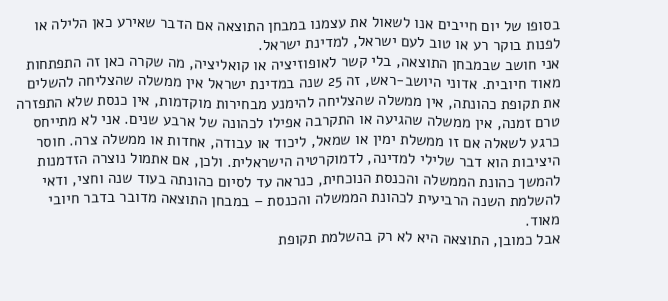בסופו של יום חייבים אנו לשאול את עצמנו במבחן התוצאה אם הדבר שאירע כאן הלילה או לפנות בוקר רע או טוב לעם ישראל, למדינת ישראל.
אני חושב שבמבחן התוצאה, בלי קשר לאופוזיציה או קואליציה, מה שקרה כאן זה התפתחות מאוד חיובית. אדוני היושב-ראש, זה 25 שנה במדינת ישראל אין ממשלה שהצליחה להשלים את תקופת כהונתה, אין ממשלה שהצליחה להימנע מבחירות מוקדמות, אין כנסת שלא התפזרה טרם זמנה, אין ממשלה שהגיעה או התקרבה אפילו לכהונה של ארבע שנים. אני לא מתייחס כרגע לשאלה אם זו ממשלת ימין או שמאל, ליכוד או עבודה, אחדות או ממשלה צרה. חוסר היציבות הוא דבר שלילי למדינה, לדמוקרטיה הישראלית. ולכן, אם אתמול נוצרה הזדמנות להמשך כהונת הממשלה והכנסת הנוכחית, כנראה עד לסיום כהונתה בעוד שנה וחצי, ודאי להשלמת השנה הרביעית לכהונת הממשלה והכנסת – במבחן התוצאה מדובר בדבר חיובי מאוד.
אבל כמובן, התוצאה היא לא רק בהשלמת תקופת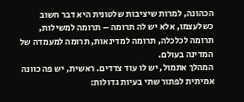הכהונה, למרות שיציבות שלטונית היא דבר חשוב כשלעצמו, אלא יש לה תרומה – תרומה למשילות, תרומה לכלכלה, תרומה למדינאות, תרומה למעמדה של המדינה בעולם.
המהלך אתמול, יש לו עוד צדדים. ראשית, יש פה כוונה אמיתית לפתור שתי בעיות גדולות: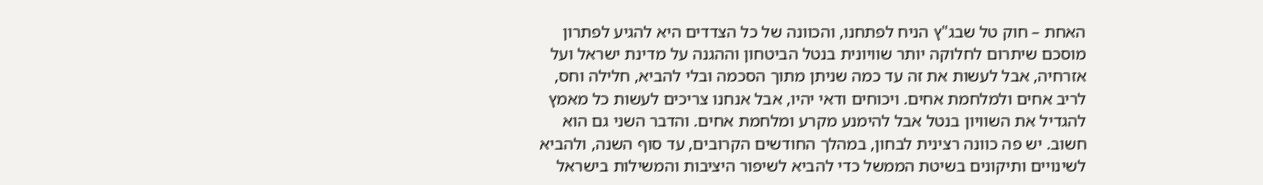האחת – חוק טל שבג"ץ הניח לפתחנו, והכוונה של כל הצדדים היא להגיע לפתרון מוסכם שיתרום לחלוקה יותר שוויונית בנטל הביטחון וההגנה על מדינת ישראל ועל אזרחיה, אבל לעשות את זה עד כמה שניתן מתוך הסכמה ובלי להביא, חלילה וחס, לריב אחים ולמלחמת אחים. ויכוחים ודאי יהיו, אבל אנחנו צריכים לעשות כל מאמץ להגדיל את השוויון בנטל אבל להימנע מקרע ומלחמת אחים. והדבר השני גם הוא חשוב. יש פה כוונה רצינית לבחון, במהלך החודשים הקרובים, עד סוף השנה, ולהביא לשינויים ותיקונים בשיטת הממשל כדי להביא לשיפור היציבות והמשילות בישראל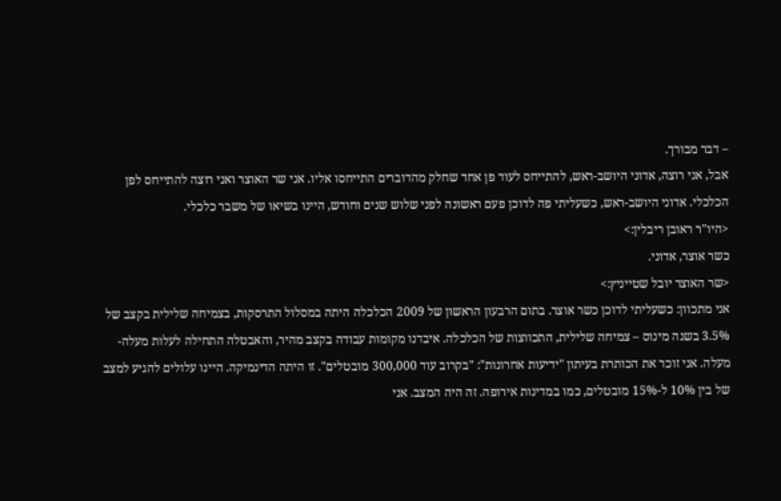– דבר מבורך.
אבל, אני רוצה, אדוני היושב-ראש, להתייחס לעוד פן אחד שחלק מהדוברים התייחסו אליו. אני שר האוצר ואני רוצה להתייחס לפן הכלכלי. אדוני היושב-ראש, כשעליתי פה לדוכן פעם ראשונה לפני שלוש שנים וחודש, היינו בשיאו של משבר כלכלי.
<היו"ר ראובן ריבלין:>
כשר אוצר, אדוני.
<שר האוצר יובל שטייניץ:>
אני מתכוון: כשעליתי לדוכן כשר אוצר. בתום הרבעון הראשון של 2009 הכלכלה היתה במסלול התרסקות, בצמיחה שלילית בקצב של 3.5% בשנה מינוס – צמיחה שלילית, התכווצות של הכלכלה. איבדנו מקומות עבודה בקצב מהיר, והאבטלה התחילה לעלות מעלה-מעלה. אני זוכר את הכותרת בעיתון "ידיעות אחרונות": "בקרוב עוד 300,000 מובטלים". זו היתה הדינמיקה. היינו עלולים להגיע למצב של בין 10% ל-15% מובטלים, כמו במדינות אירופה. זה היה המצב. אני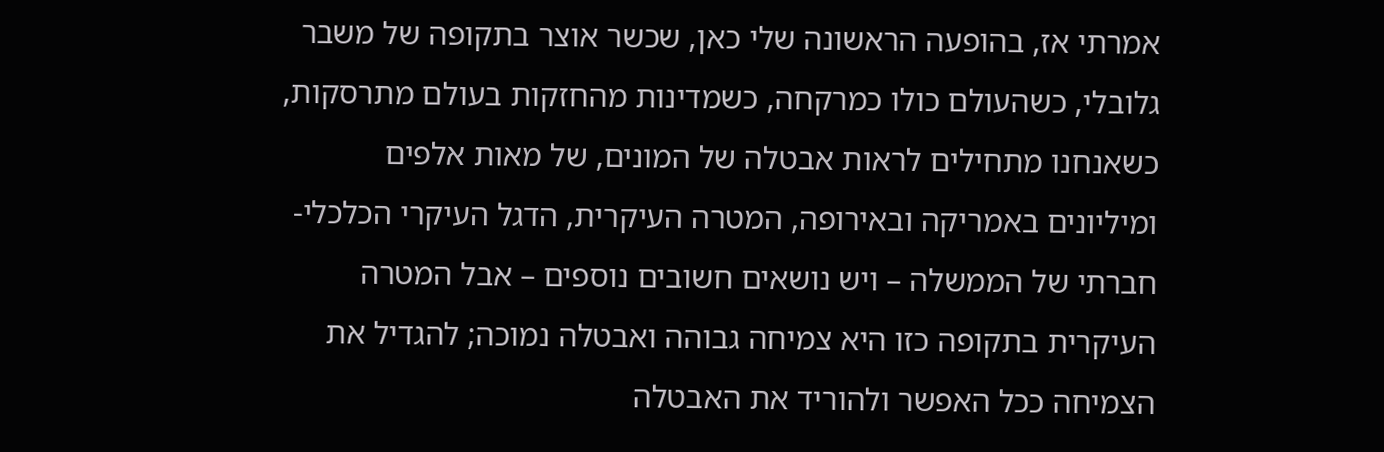אמרתי אז, בהופעה הראשונה שלי כאן, שכשר אוצר בתקופה של משבר גלובלי, כשהעולם כולו כמרקחה, כשמדינות מהחזקות בעולם מתרסקות, כשאנחנו מתחילים לראות אבטלה של המונים, של מאות אלפים ומיליונים באמריקה ובאירופה, המטרה העיקרית, הדגל העיקרי הכלכלי-חברתי של הממשלה – ויש נושאים חשובים נוספים – אבל המטרה העיקרית בתקופה כזו היא צמיחה גבוהה ואבטלה נמוכה; להגדיל את הצמיחה ככל האפשר ולהוריד את האבטלה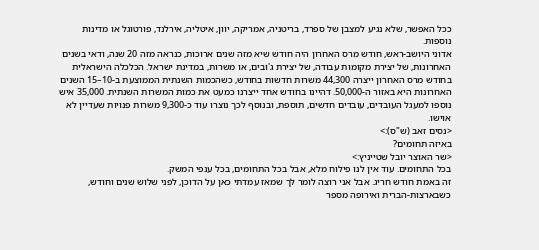ככל האפשר, שלא נגיע למצבן של ספרד, בריטניה, אמריקה, יוון, איטליה, אירלנד, פורטוגל או מדינות נוספות.
אדוני היושב-ראש, חודש מרס האחרון היה חודש שיא מזה שנים ארוכות, כנראה מזה 20 שנה, ודאי בשנים האחרונות, של יצירת מקומות עבודה, של יצירת ג'ובים, או משרות, במדינת ישראל. הכלכלה הישראלית בחודש מרס האחרון ייצרה 44,300 משרות חדשות בחודש, כשהכמות השנתית הממוצעת ב-10–15 השנים האחרונות היא באזור ה-50,000. דהיינו בחודש אחד ייצרנו כמעט את כמות המשרות השנתית. 35,000 איש נוספו למעגל העובדים, עובדים חדשים, תוספת, ובנוסף לכך נוצרו עוד כ-9,300 משרות פנויות שעדיין לא אוישו.
<נסים זאב (ש"ס):>
באיזה תחומים?
<שר האוצר יובל שטייניץ:>
בכל התחומים. עוד אין לנו פילוח מלא, אבל בכל התחומים, בכל ענפי המשק.
זה באמת חודש חריג. אבל אני רוצה לומר לך שמאז עמדתי כאן על הדוכן, לפני שלוש שנים וחודש, כשבארצות-הברית ואירופה מספר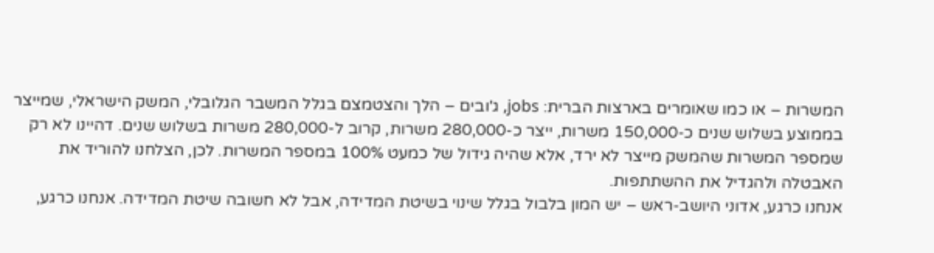המשרות – או כמו שאומרים בארצות הברית: jobs, ג'ובים – הלך והצטמצם בגלל המשבר הגלובלי, המשק הישראלי, שמייצר בממוצע בשלוש שנים כ-150,000 משרות, ייצר כ-280,000 משרות, קרוב ל-280,000 משרות בשלוש שנים. דהיינו לא רק שמספר המשרות שהמשק מייצר לא ירד, אלא שהיה גידול של כמעט 100% במספר המשרות. לכן, הצלחנו להוריד את האבטלה ולהגדיל את ההשתתפות.
אנחנו כרגע, אדוני היושב-ראש – יש המון בלבול בגלל שינוי בשיטת המדידה, אבל לא חשובה שיטת המדידה. אנחנו כרגע,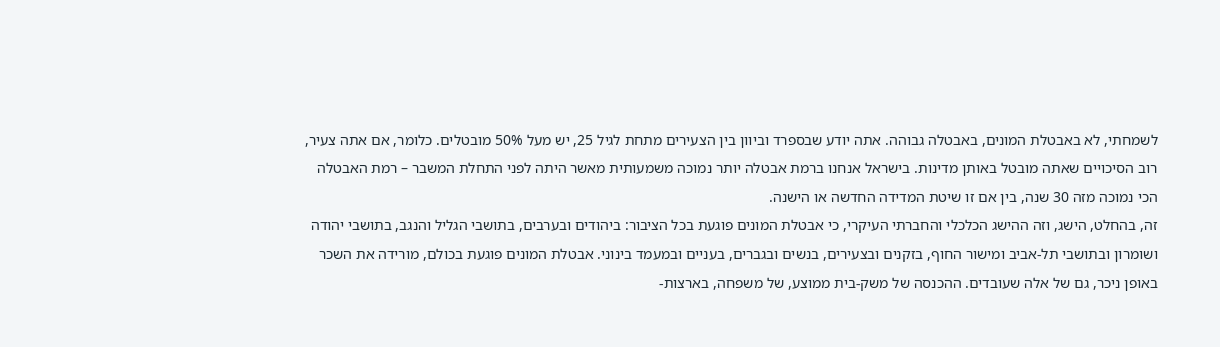לשמחתי, לא באבטלת המונים, באבטלה גבוהה. אתה יודע שבספרד וביוון בין הצעירים מתחת לגיל 25, יש מעל 50% מובטלים. כלומר, אם אתה צעיר, רוב הסיכויים שאתה מובטל באותן מדינות. בישראל אנחנו ברמת אבטלה יותר נמוכה משמעותית מאשר היתה לפני התחלת המשבר – רמת האבטלה הכי נמוכה מזה 30 שנה, בין אם זו שיטת המדידה החדשה או הישנה.
זה, בהחלט, הישג, וזה ההישג הכלכלי והחברתי העיקרי, כי אבטלת המונים פוגעת בכל הציבור: ביהודים ובערבים, בתושבי הגליל והנגב, בתושבי יהודה ושומרון ובתושבי תל-אביב ומישור החוף, בזקנים ובצעירים, בנשים ובגברים, בעניים ובמעמד בינוני. אבטלת המונים פוגעת בכולם, מורידה את השכר באופן ניכר, גם של אלה שעובדים. ההכנסה של משק-בית ממוצע, של משפחה, בארצות-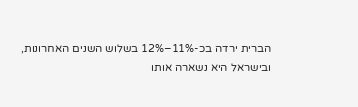הברית ירדה בכ-11%–12% בשלוש השנים האחרונות, ובישראל היא נשארה אותו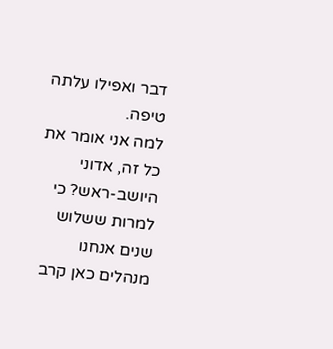דבר ואפילו עלתה טיפה.
למה אני אומר את כל זה, אדוני היושב-ראש? כי למרות ששלוש שנים אנחנו מנהלים כאן קרב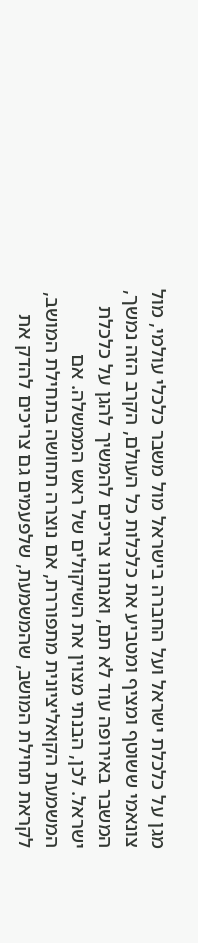מגן על כלכלת ישראל ועל החברה בישראל מול משבר כלכלי עולמי, מול צונאמי ששוטף ומציף ומטביע את כלכלות כל העולם, הקרב הזה נמשך, המשבר באירופה עוד לא תם, ואנחנו צריכים להמשיך להגן על כלכלת ישראל. לכן, הבנתי מצוין את השיקולים של ראש הממשלה. אם המשמעת הקואליציונית מתפוררת, אם נוצרה תחושה בתחילת המושב, לקראת תחילת המושב, שהמשמעת, שלפעמים גם צריכים להדק את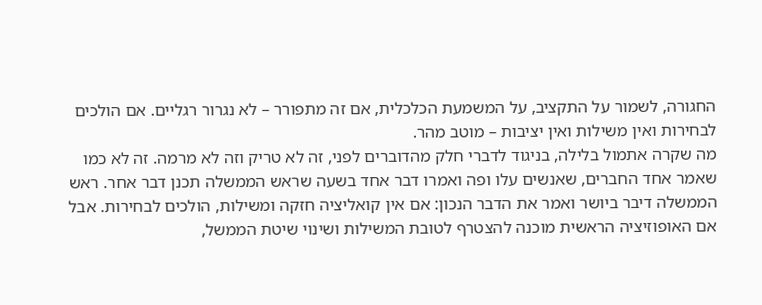החגורה, לשמור על התקציב, על המשמעת הכלכלית, אם זה מתפורר – לא נגרור רגליים. אם הולכים לבחירות ואין משילות ואין יציבות – מוטב מהר.
מה שקרה אתמול בלילה, בניגוד לדברי חלק מהדוברים לפני, זה לא טריק וזה לא מרמה. זה לא כמו שאמר אחד החברים, שאנשים עלו ופה ואמרו דבר אחד בשעה שראש הממשלה תכנן דבר אחר. ראש הממשלה דיבר ביושר ואמר את הדבר הנכון: אם אין קואליציה חזקה ומשילות, הולכים לבחירות. אבל אם האופוזיציה הראשית מוכנה להצטרף לטובת המשילות ושינוי שיטת הממשל,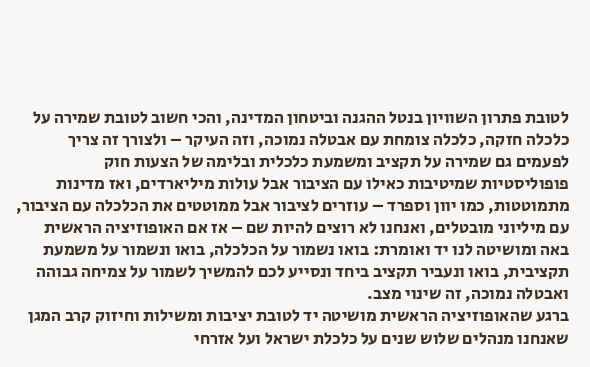לטובת פתרון השוויון בנטל ההגנה וביטחון המדינה, והכי חשוב לטובת שמירה על כלכלה חזקה, כלכלה צומחת עם אבטלה נמוכה, וזה העיקר – ולצורך זה צריך לפעמים גם שמירה על תקציב ומשמעת כלכלית ובלימה של הצעות חוק פופוליסטיות שמיטיבות כאילו עם הציבור אבל עולות מיליארדים, ואז מדינות מתמוטטות, כמו יוון וספרד – עוזרים לציבור אבל ממוטטים את הכלכלה עם הציבור, עם מיליוני מובטלים, ואנחנו לא רוצים להיות שם – אז אם האופוזיציה הראשית באה ומושיטה לנו יד ואומרת: בואו נשמור על הכלכלה, בואו ונשמור על משמעת תקציבית, בואו ונעביר תקציב ביחד ונסייע לכם להמשיך לשמור על צמיחה גבוהה ואבטלה נמוכה, זה שינוי מצב.
ברגע שהאופוזיציה הראשית מושיטה יד לטובת יציבות ומשילות וחיזוק קרב המגן שאנחנו מנהלים שלוש שנים על כלכלת ישראל ועל אזרחי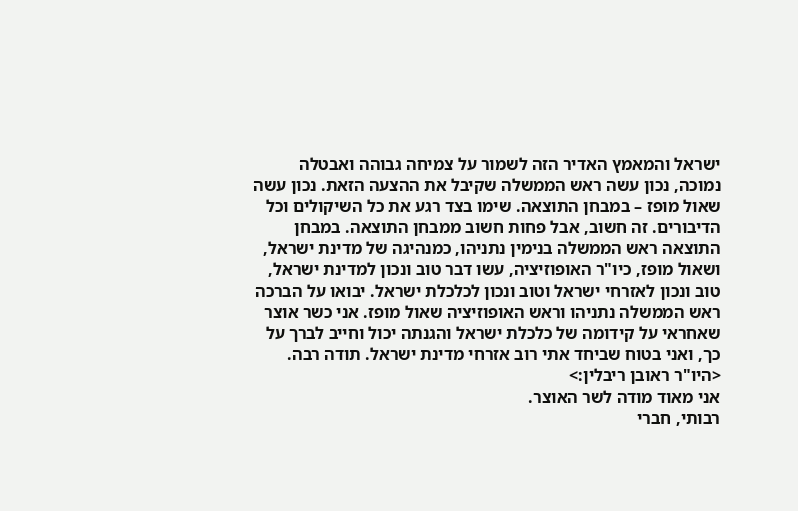ישראל והמאמץ האדיר הזה לשמור על צמיחה גבוהה ואבטלה נמוכה, נכון עשה ראש הממשלה שקיבל את ההצעה הזאת. נכון עשה שאול מופז – במבחן התוצאה. שימו בצד רגע את כל השיקולים וכל הדיבורים. זה חשוב, אבל פחות חשוב ממבחן התוצאה. במבחן התוצאה ראש הממשלה בנימין נתניהו, כמנהיגה של מדינת ישראל, ושאול מופז, כיו"ר האופוזיציה, עשו דבר טוב ונכון למדינת ישראל, טוב ונכון לאזרחי ישראל וטוב ונכון לכלכלת ישראל. יבואו על הברכה ראש הממשלה נתניהו וראש האופוזיציה שאול מופז. אני כשר אוצר שאחראי על קידומה של כלכלת ישראל והגנתה יכול וחייב לברך על כך, ואני בטוח שביחד אתי רוב אזרחי מדינת ישראל. תודה רבה.
<היו"ר ראובן ריבלין:>
אני מאוד מודה לשר האוצר.
רבותי, חברי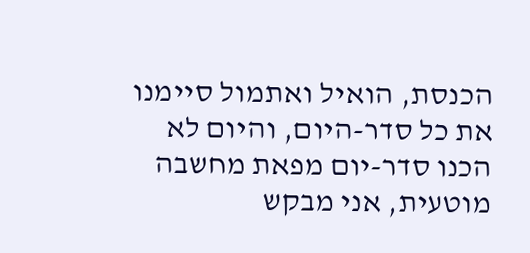הכנסת, הואיל ואתמול סיימנו את כל סדר-היום, והיום לא הכנו סדר-יום מפאת מחשבה מוטעית, אני מבקש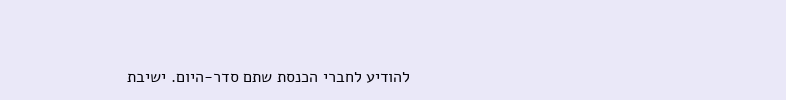להודיע לחברי הכנסת שתם סדר-היום. ישיבת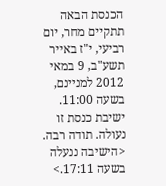הכנסת הבאה תתקיים מחר, יום רביעי, י"ז באייר תשע"ב, 9 במאי 2012 למניינם, בשעה 11:00. ישיבת כנסת זו נעולה. תודה רבה.
<הישיבה ננעלה בשעה 17:11.>